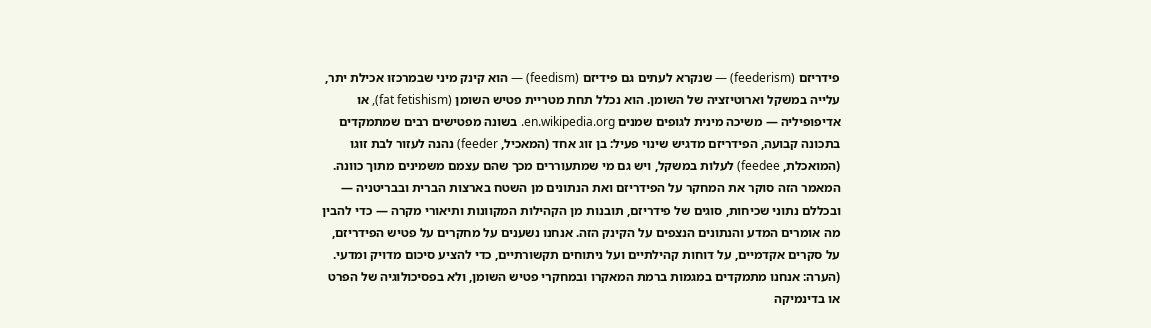פידריזם (feederism) — שנקרא לעתים גם פידיזם (feedism) — הוא קינק מיני שבמרכזו אכילת יתר, עלייה במשקל וארוטיזציה של השומן. הוא נכלל תחת מטריית פטיש השומן (fat fetishism), או אדיפופיליה — משיכה מינית לגופים שמנים en.wikipedia.org. בשונה מפטישים רבים שמתמקדים בתכונה קבועה, הפידריזם מדגיש שינוי פעיל: בן זוג אחד (המאכיל, feeder) נהנה לעזור לבת זוגו (המואכלת, feedee) לעלות במשקל, ויש גם מי שמתעוררים מכך שהם עצמם משמינים מתוך כוונה. המאמר הזה סוקר את המחקר על הפידריזם ואת הנתונים מן השטח בארצות הברית ובבריטניה — ובכללם נתוני שכיחות, סוגים של פידריזם, תובנות מן הקהילות המקוונות ותיאורי מקרה — כדי להבין מה אומרים המדע והנתונים הנצפים על הקינק הזה. אנחנו נשענים על מחקרים על פטיש הפידריזם, על סקרים אקדמיים, על דוחות קהילתיים ועל ניתוחים תקשורתיים, כדי להציע סיכום מדויק ומדעי. (הערה: אנחנו מתמקדים במגמות ברמת המאקרו ובמחקרי פטיש השומן, ולא בפסיכולוגיה של הפרט או בדינמיקה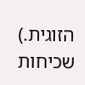הזוגית.)
שכיחות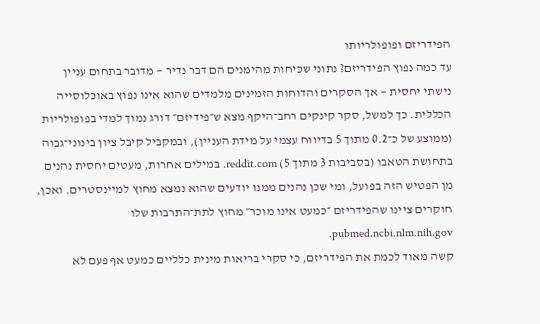הפידריזם ופופולריותו
עד כמה נפוץ הפידריזם? נתוני שכיחות מהימנים הם דבר נדיר — מדובר בתחום עניין נישתי יחסית — אך הסקרים והדוחות הזמינים מלמדים שהוא אינו נפוץ באוכלוסייה הכללית. כך למשל, סקר קינקים רחב־היקף מצא ש״פידיזם״ דורג נמוך למדי בפופולריות (ממוצע של כ־0.2 מתוך 5 בדיווח עצמי על מידת העניין), ובמקביל קיבל ציון בינוני־גבוה בתחושת הטאבו (בסביבות 3 מתוך 5) reddit.com. במילים אחרות, מעטים יחסית נהנים מן הפטיש הזה בפועל, ומי שכן נהנים ממנו יודעים שהוא נמצא מחוץ למיינסטרים. ואכן, חוקרים ציינו שהפידריזם ״כמעט אינו מוכר״ מחוץ לתת־התרבות שלו pubmed.ncbi.nlm.nih.gov.
קשה מאוד לכמת את הפידריזם, כי סקרי בריאות מינית כלליים כמעט אף פעם לא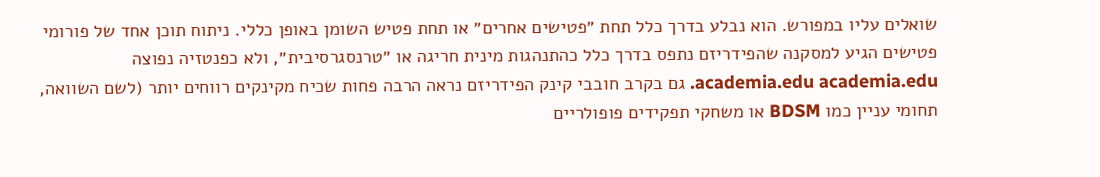שואלים עליו במפורש. הוא נבלע בדרך כלל תחת ״פטישים אחרים״ או תחת פטיש השומן באופן כללי. ניתוח תוכן אחד של פורומי פטישים הגיע למסקנה שהפידריזם נתפס בדרך כלל כהתנהגות מינית חריגה או ״טרנסגרסיבית״, ולא כפנטזיה נפוצה academia.edu academia.edu. גם בקרב חובבי קינק הפידריזם נראה הרבה פחות שכיח מקינקים רווחים יותר (לשם השוואה, תחומי עניין כמו BDSM או משחקי תפקידים פופולריים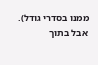ממנו בסדרי גודל). אבל בתוך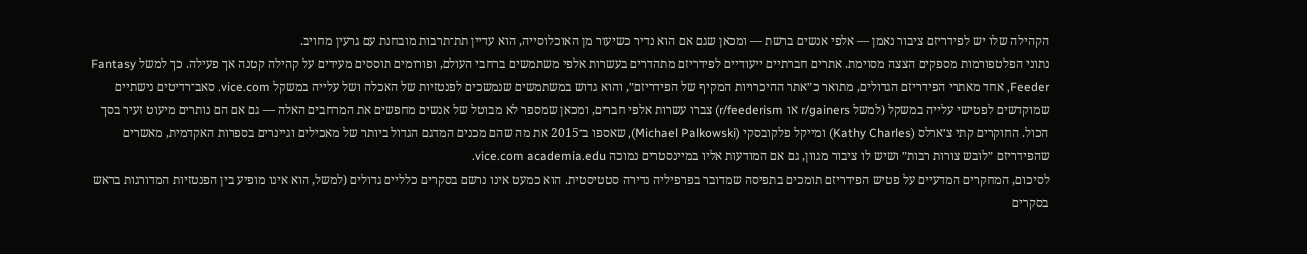הקהילה שלו יש לפידריזם ציבור נאמן — אלפי אנשים ברשת — ומכאן שגם אם הוא נדיר כשיעור מן האוכלוסייה, הוא עדיין תת־תרבות מובחנת עם גרעין מחויב.
נתוני הפלטפורמות מספקים הצצה מסוימת. אתרים חברתיים ייעודיים לפידריזם מתהדרים בעשרות אלפי משתמשים ברחבי העולם, ופורומים תוססים מעידים על קהילה קטנה אך פעילה. כך למשל Fantasy Feeder, אחד מאתרי הפידריזם הגדולים, מתואר כ״אתר ההיכרויות המקיף של הפידריזם״, והוא גדוש במשתמשים שנמשכים לפנטזיות של האכלה ושל עלייה במשקל vice.com. סאב־רדיטים נישתיים שמוקדשים לפטישי עלייה במשקל (למשל r/gainers או r/feederism) צברו עשרות אלפי חברים, ומכאן שמספר לא מבוטל של אנשים מחפשים את המרחבים האלה — גם אם הם נותרים מיעוט זעיר בסך הכול. החוקרים קתי צ׳ארלס (Kathy Charles) ומייקל פלקובסקי (Michael Palkowski), שאספו ב־2015 את מה שהם מכנים המדגם הגדול ביותר של מאכילים וגיינרים בספרות האקדמית, מאשרים שהפידריזם ״לובש צורות רבות״ ושיש לו ציבור מגוון, גם אם המודעות אליו במיינסטרים נמוכה vice.com academia.edu.
לסיכום, המחקרים המדעיים על פטיש הפידריזם תומכים בתפיסה שמדובר בפרפיליה נדירה סטטיסטית. הוא כמעט אינו נרשם בסקרים כלליים גדולים (למשל, הוא אינו מופיע בין הפנטזיות המדורגות בראש בסקרים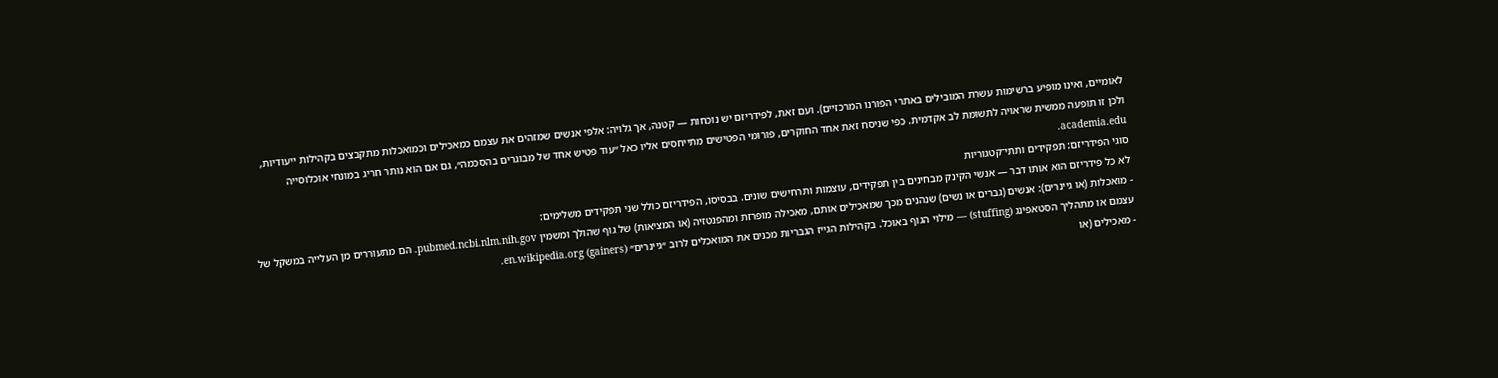לאומיים, ואינו מופיע ברשימות עשרת המובילים באתרי הפורנו המרכזיים). ועם זאת, לפידריזם יש נוכחות — קטנה, אך גלויה: אלפי אנשים שמזהים את עצמם כמאכילים וכמואכלות מתקבצים בקהילות ייעודיות, ולכן זו תופעה ממשית שראויה לתשומת לב אקדמית. כפי שניסח זאת אחד החוקרים, פורומי הפטישים מתייחסים אליו כאל ״עוד פטיש אחד של מבוגרים בהסכמה״, גם אם הוא נותר חריג במונחי אוכלוסייה academia.edu.
סוגי הפידריזם: תפקידים ותתי־קטגוריות
לא כל פידריזם הוא אותו דבר — אנשי הקינק מבחינים בין תפקידים, עוצמות ותרחישים שונים. בבסיסו, הפידריזם כולל שני תפקידים משלימים:
- מואכלות (או גיינרים): אנשים (גברים או נשים) שנהנים מכך שמאכילים אותם, מאכילה מופרזת ומהפנטזיה (או המציאות) של גוף שהולך ומשמין pubmed.ncbi.nlm.nih.gov. הם מתעוררים מן העלייה במשקל של עצמם או מתהליך הסטאפינג (stuffing) — מילוי הגוף באוכל. בקהילות הגייז הגבריות מכנים את המואכלים לרוב ״גיינרים״ (gainers) en.wikipedia.org.
- מאכילים (או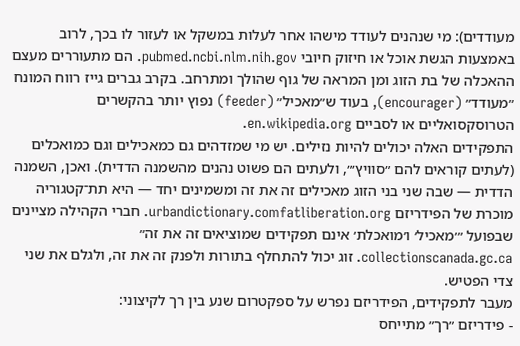מעודדים): מי שנהנים לעודד מישהו אחר לעלות במשקל או לעזור לו בכך, לרוב באמצעות הגשת אוכל או חיזוק חיובי pubmed.ncbi.nlm.nih.gov. הם מתעוררים מעצם ההאכלה של בת הזוג ומן המראה של גוף שהולך ומתרחב. בקרב גברים גייז רווח המונח ״מעודד״ (encourager), בעוד ש״מאכיל״ (feeder) נפוץ יותר בהקשרים הטרוסקסואליים או לסביים en.wikipedia.org.
התפקידים האלה יכולים להיות נזילים. יש מי שמזדהים גם כמאכילים וגם כמואכלים (לעתים קוראים להם ״סוויץ׳״, ולעתים הם פשוט נהנים מהשמנה הדדית). ואכן, השמנה הדדית — שבה שני בני הזוג מאכילים זה את זה ומשמינים יחד — היא תת־קטגוריה מוכרת של הפידריזם urbandictionary.comfatliberation.org. חברי הקהילה מציינים שבפועל ״׳מאכיל׳ ו׳מואכלת׳ אינם תפקידים שמוציאים זה את זה״ collectionscanada.gc.ca. זוג יכול להתחלף בתורות ולפנק זה את זה, ולגלם את שני צדי הפטיש.
מעבר לתפקידים, הפידריזם נפרש על ספקטרום שנע בין רך לקיצוני:
- פידריזם ״רך״ מתייחס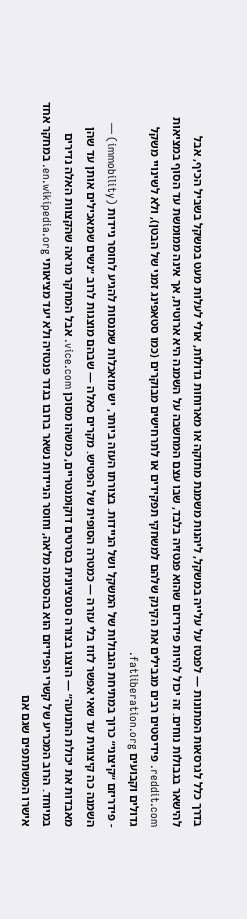בדרך כלל לגרסאות המתונות — לפנטז על עלייה במשקל, ליהנות משמנת מתוקה או מארוחות גדולות, אולי לעלות מעט במשקל בשביל הכיף, אבל להישאר בגבולות נוחים. זה יכול להיות פידריזם שהוא פנטזיה בלבד, שבו עצם המחשבה על השמנה היא ארוטית, אך אינה ממומשת עד הסוף במציאות reddit.com. פידיסטים רבים מגבילים את הקינק שלהם למשחקי תפקידים או לתרחישים מבוקרים (כמו סטאפינג זמני של הבטן), ולא לשינויי משקל גדולים וקבועים fatliberation.org.
- פידריזם ״קיצוני״ כרוך במתיחת הגבולות של המשקל ושל הניידות. בצורתו העזה ביותר, יש מואכלות שמנסות להגיע לחוסר ניידות (immobility) — השמנה כה קיצונית עד שאי אפשר לזוז בלי עזרה — כמטרה הסופית של הפטיש. מקרים כאלה — שבהם מוצגות לרוב ״נשים שמאכילים אותן עד שהן מאבדות את יכולת התנועה״ — הוצגו בצורה סנסציונית בסרטים דוקומנטריים, כמשהו מסוכן vice.com. אבל המחקר מראה שהקצוות האלה נדירים במיוחד. הרוב המכריע של קשרי הפידיזם הוא בהסכמה מלאה, וחוסר הניידות נשאר ברובו בגדר פנטזיה ולא יעד מציאותי en.wikipedia.org. במחקר אחד אישרו המשתתפים שגם אם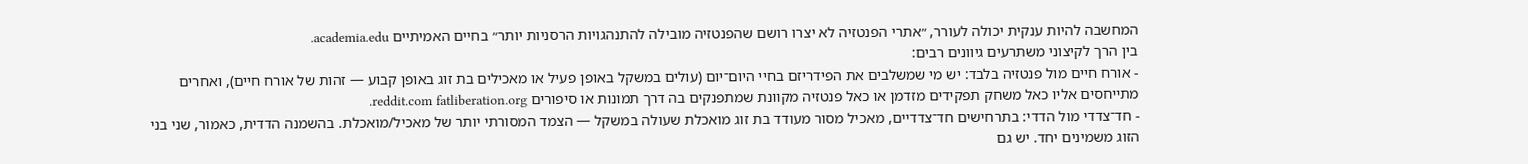המחשבה להיות ענקית יכולה לעורר, ״אתרי הפנטזיה לא יצרו רושם שהפנטזיה מובילה להתנהגויות הרסניות יותר״ בחיים האמיתיים academia.edu.
בין הרך לקיצוני משתרעים גיוונים רבים:
- אורח חיים מול פנטזיה בלבד: יש מי שמשלבים את הפידריזם בחיי היום־יום (עולים במשקל באופן פעיל או מאכילים בת זוג באופן קבוע — זהות של אורח חיים), ואחרים מתייחסים אליו כאל משחק תפקידים מזדמן או כאל פנטזיה מקוונת שמתפנקים בה דרך תמונות או סיפורים reddit.com fatliberation.org.
- חד־צדדי מול הדדי: בתרחישים חד־צדדיים, מאכיל מסור מעודד בת זוג מואכלת שעולה במשקל — הצמד המסורתי יותר של מאכיל/מואכלת. בהשמנה הדדית, כאמור, שני בני הזוג משמינים יחד. יש גם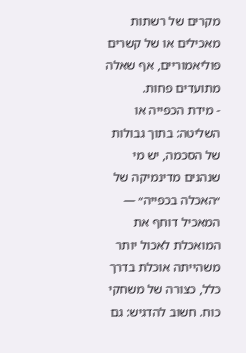מקרים של רשתות מאכילים או של קשרים פוליאמוריים, אף שאלה מתועדים פחות.
- מידת הכפייה או השליטה: בתוך גבולות של הסכמה, יש מי שנהנים מדינמיקה של ״האכלה בכפייה״ — המאכיל דוחף את המואכלת לאכול יותר משהייתה אוכלת בדרך כלל, כצורה של משחקי כוח. חשוב להדגיש: גם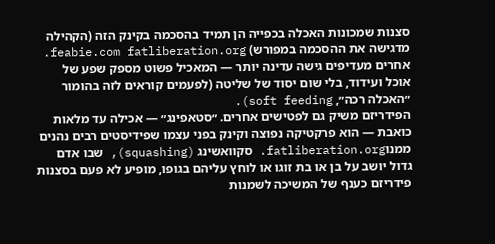סצנות שמכונות האכלה בכפייה הן תמיד בהסכמה בקינק הזה (הקהילה מדגישה את ההסכמה במפורש) feabie.com fatliberation.org. אחרים מעדיפים גישה עדינה יותר — המאכיל פשוט מספק שפע של אוכל ועידוד, בלי שום יסוד של שליטה (לפעמים קוראים לזה בהומור ״האכלה רכה״, soft feeding).
הפידריזם משיק גם לפטישים אחרים. ״סטאפינג״ — אכילה עד מלאות כואבת — הוא פרקטיקה נפוצה וקינק בפני עצמו שפידיסטים רבים נהנים ממנוfatliberation.org. סקוואשינג (squashing), שבו אדם גדול יושב על בן או בת זוגו או לוחץ עליהם בגופו, מופיע לא פעם בסצנות פידריזם כענף של המשיכה לשמנות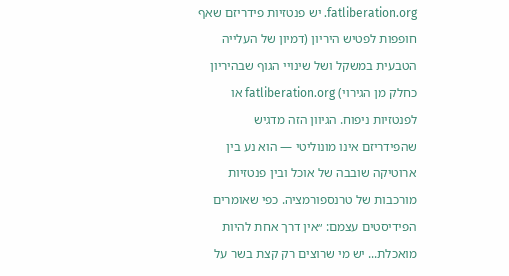fatliberation.org. יש פנטזיות פידריזם שאף חופפות לפטיש היריון (דמיון של העלייה הטבעית במשקל ושל שינויי הגוף שבהיריון כחלק מן הגירוי) fatliberation.org או לפנטזיות ניפוח. הגיוון הזה מדגיש שהפידריזם אינו מונוליטי — הוא נע בין ארוטיקה שובבה של אוכל ובין פנטזיות מורכבות של טרנספורמציה. כפי שאומרים הפידיסטים עצמם: ״אין דרך אחת להיות מואכלת... יש מי שרוצים רק קצת בשר על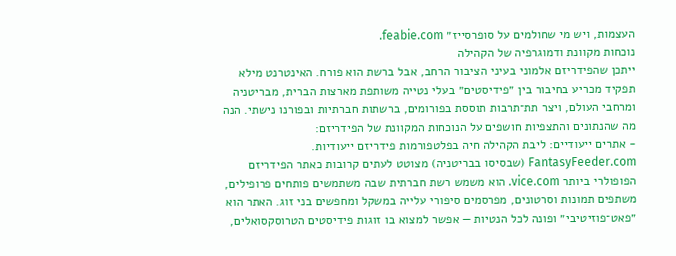העצמות, ויש מי שחולמים על סופרסייז״ feabie.com.
נוכחות מקוונת ודמוגרפיה של הקהילה
ייתכן שהפידריזם אלמוני בעיני הציבור הרחב, אבל ברשת הוא פורח. האינטרנט מילא תפקיד מכריע בחיבור בין ״פידיסטים״ בעלי נטייה משותפת מארצות הברית, מבריטניה ומרחבי העולם, ויצר תת־תרבות תוססת בפורומים, ברשתות חברתיות ובפורנו נישתי. הנה מה שהנתונים והתצפיות חושפים על הנוכחות המקוונת של הפידריזם:
- אתרים ייעודיים: ליבת הקהילה חיה בפלטפורמות פידריזם ייעודיות. FantasyFeeder.com (שבסיסו בבריטניה) מצוטט לעתים קרובות כאתר הפידריזם הפופולרי ביותר vice.com. הוא משמש רשת חברתית שבה משתמשים פותחים פרופילים, משתפים תמונות וסרטונים, מפרסמים סיפורי עלייה במשקל ומחפשים בני זוג. האתר הוא ״פאט־פוזיטיבי״ ופונה לכל הנטיות — אפשר למצוא בו זוגות פידיסטים הטרוסקסואלים,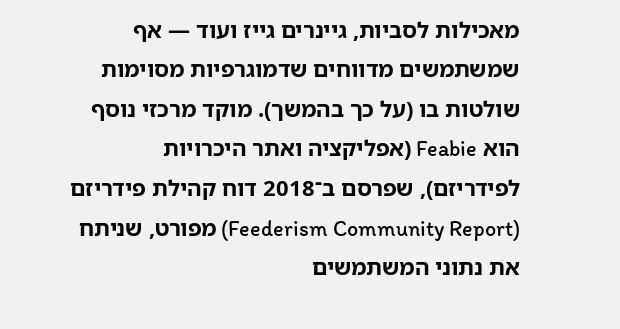מאכילות לסביות, גיינרים גייז ועוד — אף שמשתמשים מדווחים שדמוגרפיות מסוימות שולטות בו (על כך בהמשך). מוקד מרכזי נוסף הוא Feabie (אפליקציה ואתר היכרויות לפידריזם), שפרסם ב־2018 דוח קהילת פידריזם (Feederism Community Report) מפורט, שניתח את נתוני המשתמשים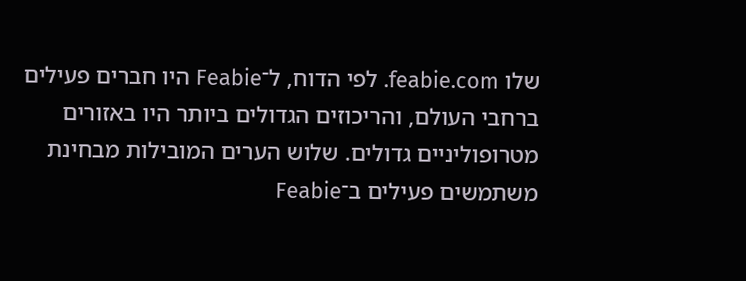שלו feabie.com. לפי הדוח, ל־Feabie היו חברים פעילים ברחבי העולם, והריכוזים הגדולים ביותר היו באזורים מטרופוליניים גדולים. שלוש הערים המובילות מבחינת משתמשים פעילים ב־Feabie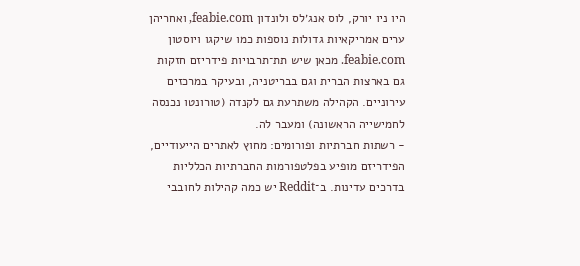היו ניו יורק, לוס אנג׳לס ולונדון feabie.com, ואחריהן ערים אמריקאיות גדולות נוספות כמו שיקגו ויוסטון feabie.com. מכאן שיש תת־תרבויות פידריזם חזקות גם בארצות הברית וגם בבריטניה, ובעיקר במרכזים עירוניים. הקהילה משתרעת גם לקנדה (טורונטו נכנסה לחמישייה הראשונה) ומעבר לה.
- רשתות חברתיות ופורומים: מחוץ לאתרים הייעודיים, הפידריזם מופיע בפלטפורמות החברתיות הכלליות בדרכים עדינות. ב־Reddit יש כמה קהילות לחובבי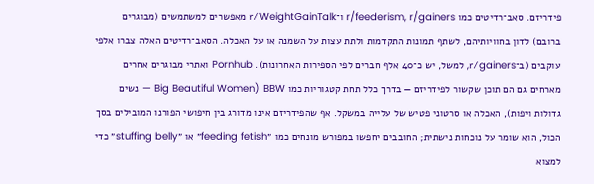פידריזם. סאב־רדיטים כמו r/feederism, r/gainers ו־r/WeightGainTalk מאפשרים למשתמשים (מבוגרים ברובם) לדון בחוויותיהם, לשתף תמונות התקדמות ולתת עצות על השמנה או על האכלה. הסאב־רדיטים האלה צברו אלפי עוקבים (ב־r/gainers, למשל, יש כ־40 אלף חברים לפי הספירות האחרונות). Pornhub ואתרי מבוגרים אחרים מארחים גם הם תוכן שקשור לפידריזם — בדרך כלל תחת קטגוריות כמו BBW (Big Beautiful Women — נשים גדולות ויפות), האכלה או סרטוני פטיש של עלייה במשקל. אף שהפידריזם אינו מדורג בין חיפושי הפורנו המובילים בסך הכול, הוא שומר על נוכחות נישתית; החובבים יחפשו במפורש מונחים כמו ״feeding fetish״ או ״stuffing belly״ כדי למצוא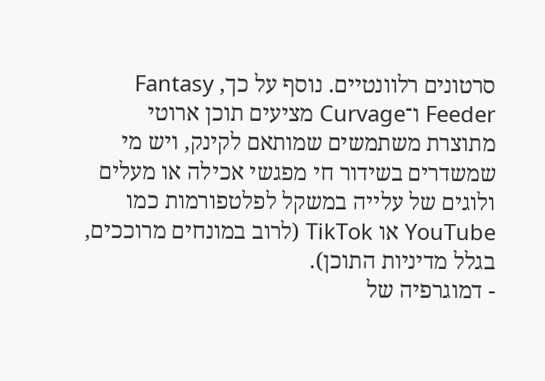סרטונים רלוונטיים. נוסף על כך, Fantasy Feeder ו־Curvage מציעים תוכן ארוטי מתוצרת משתמשים שמותאם לקינק, ויש מי שמשדרים בשידור חי מפגשי אכילה או מעלים ולוגים של עלייה במשקל לפלטפורמות כמו YouTube או TikTok (לרוב במונחים מרוככים, בגלל מדיניות התוכן).
- דמוגרפיה של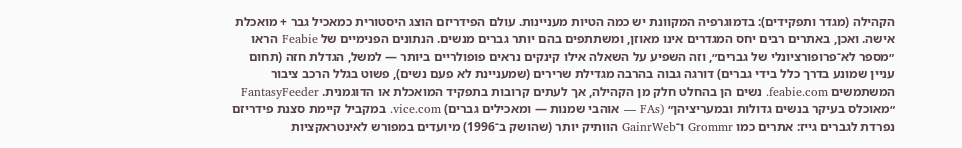הקהילה (מגדר ותפקידים): בדמוגרפיה המקוונת יש כמה הטיות מעניינות. עולם הפידריזם הוצג היסטורית כמאכיל גבר + מואכלת אישה. ואכן, באתרים רבים יחס המגדרים אינו מאוזן, ומשתתפים בהם יותר גברים מנשים. הנתונים הפנימיים של Feabie הראו ״מספר לא־פרופורציונלי של גברים״, וזה השפיע על השאלה אילו קינקים נראים פופולריים ביותר — למשל, הגדלת חזה (תחום עניין שמונע בדרך כלל בידי גברים) דורגה גבוה בהרבה מגדילת שרירים (שמעניינת לא פעם נשים), פשוט בגלל הרכב ציבור המשתמשים feabie.com. נשים הן בהחלט חלק מן הקהילה, אך לעתים קרובות בתפקיד המואכלת או הדוגמנית. FantasyFeeder ״מאוכלס בעיקר בנשים גדולות ובמעריציהן״ (FAs — אוהבי שמנות — ומאכילים גברים) vice.com. במקביל קיימת סצנת פידריזם נפרדת לגברים גייז: אתרים כמו Grommr ו־GainrWeb הוותיק יותר (שהושק ב־1996) מיועדים במפורש לאינטראקציות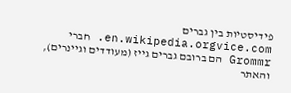פידיסטיות בין גברים en.wikipedia.orgvice.com. חברי Grommr הם ברובם גברים גייז (מעודדים וגיינרים), והאתר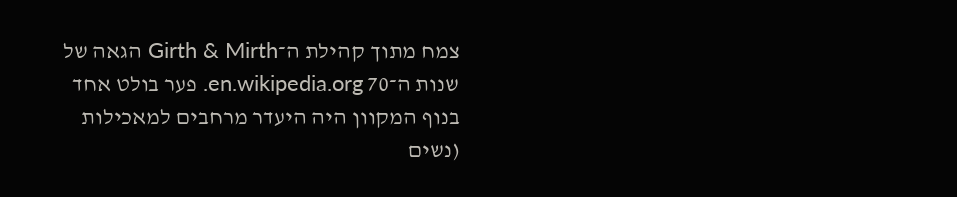צמח מתוך קהילת ה־Girth & Mirth הגאה של שנות ה־70 en.wikipedia.org. פער בולט אחד בנוף המקוון היה היעדר מרחבים למאכילות (נשים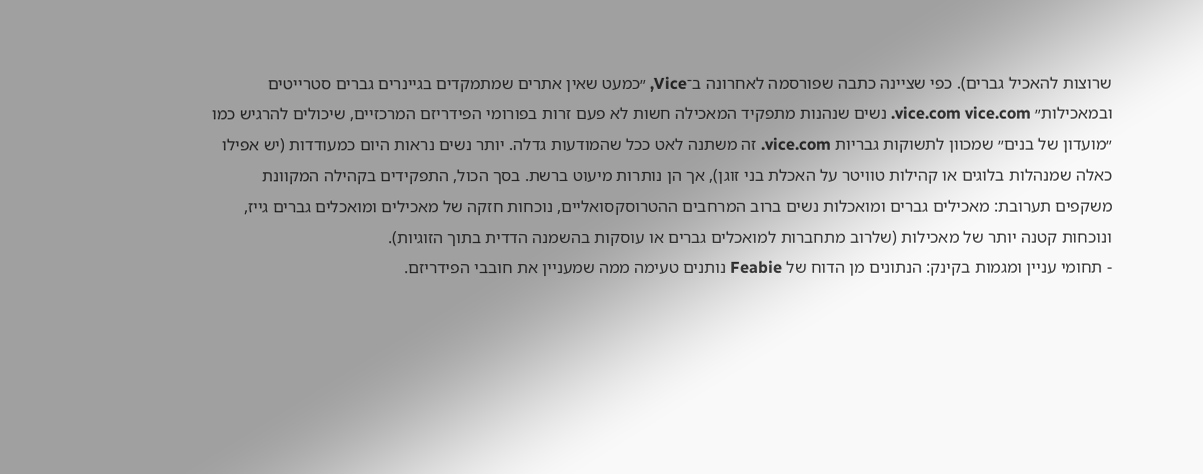שרוצות להאכיל גברים). כפי שציינה כתבה שפורסמה לאחרונה ב־Vice, ״כמעט שאין אתרים שמתמקדים בגיינרים גברים סטרייטים ובמאכילות״ vice.com vice.com. נשים שנהנות מתפקיד המאכילה חשות לא פעם זרות בפורומי הפידריזם המרכזיים, שיכולים להרגיש כמו ״מועדון של בנים״ שמכוון לתשוקות גבריות vice.com. זה משתנה לאט ככל שהמודעות גדלה. יותר נשים נראות היום כמעודדות (יש אפילו כאלה שמנהלות בלוגים או קהילות טוויטר על האכלת בני זוגן), אך הן נותרות מיעוט ברשת. בסך הכול, התפקידים בקהילה המקוונת משקפים תערובת: מאכילים גברים ומואכלות נשים ברוב המרחבים ההטרוסקסואליים, נוכחות חזקה של מאכילים ומואכלים גברים גייז, ונוכחות קטנה יותר של מאכילות (שלרוב מתחברות למואכלים גברים או עוסקות בהשמנה הדדית בתוך הזוגיות).
- תחומי עניין ומגמות בקינק: הנתונים מן הדוח של Feabie נותנים טעימה ממה שמעניין את חובבי הפידריזם.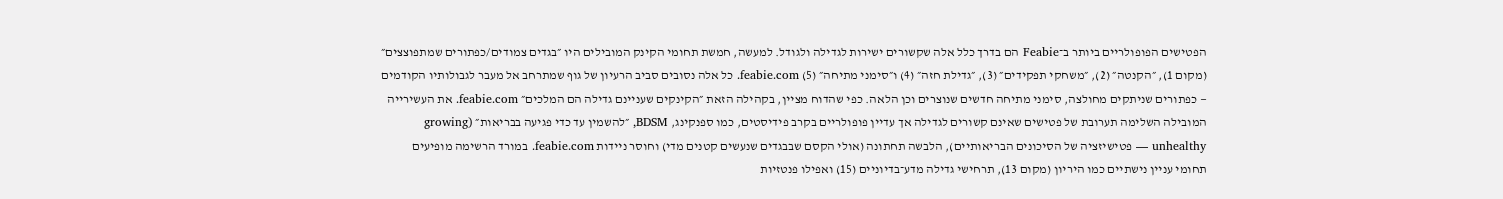הפטישים הפופולריים ביותר ב־Feabie הם בדרך כלל אלה שקשורים ישירות לגדילה ולגודל. למעשה, חמשת תחומי הקינק המובילים היו ״בגדים צמודים/כפתורים שמתפוצצים״ (מקום 1), ״הקנטה״ (2), ״משחקי תפקידים״ (3), ״גדילת חזה״ (4) ו״סימני מתיחה״ (5) feabie.com. כל אלה נסובים סביב הרעיון של גוף שמתרחב אל מעבר לגבולותיו הקודמים — כפתורים שניתקים מחולצה, סימני מתיחה חדשים שנוצרים וכן הלאה. כפי שהדוח מציין, בקהילה הזאת ״הקינקים שעניינם גדילה הם המלכים״ feabie.com. את העשירייה המובילה השלימה תערובת של פטישים שאינם קשורים לגדילה אך עדיין פופולריים בקרב פידיסטים, כמו ספנקינג, BDSM, ״להשמין עד כדי פגיעה בבריאות״ (growing unhealthy — פטישיזציה של הסיכונים הבריאותיים), הלבשה תחתונה (אולי הקסם שבבגדים שנעשים קטנים מדי) וחוסר ניידות feabie.com. במורד הרשימה מופיעים תחומי עניין נישתיים כמו היריון (מקום 13), תרחישי גדילה מדע־בדיוניים (15) ואפילו פנטזיות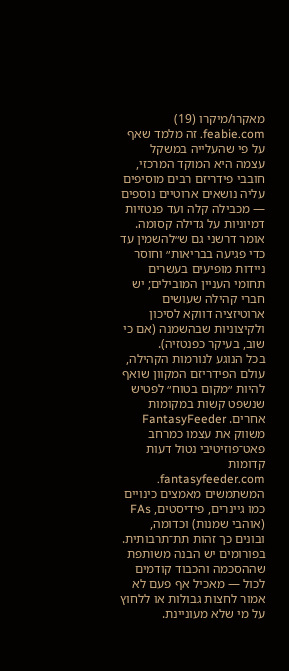מאקרו/מיקרו (19) feabie.com. זה מלמד שאף על פי שהעלייה במשקל עצמה היא המוקד המרכזי, חובבי פידריזם רבים מוסיפים עליה נושאים ארוטיים נוספים — מכבילה קלה ועד פנטזיות דמיוניות על גדילה קסומה. אומר דרשני גם ש״להשמין עד כדי פגיעה בבריאות״ וחוסר ניידות מופיעים בעשרים תחומי העניין המובילים; יש חברי קהילה שעושים ארוטיזציה דווקא לסיכון ולקיצוניות שבהשמנה (אם כי שוב, בעיקר כפנטזיה).
בכל הנוגע לנורמות הקהילה, עולם הפידריזם המקוון שואף להיות ״מקום בטוח״ לפטיש שנשפט קשות במקומות אחרים. FantasyFeeder משווק את עצמו כמרחב פאט־פוזיטיבי נטול דעות קדומות fantasyfeeder.com. המשתמשים מאמצים כינויים כמו גיינרים, פידיסטים, FAs (אוהבי שמנות) וכדומה, ובונים כך זהות תת־תרבותית. בפורומים יש הבנה משותפת שההסכמה והכבוד קודמים לכול — מאכיל אף פעם לא אמור לחצות גבולות או ללחוץ על מי שלא מעוניינת.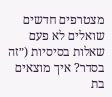מצטרפים חדשים שואלים לא פעם שאלות בסיסיות (״זה בסדר? איך מוצאים בת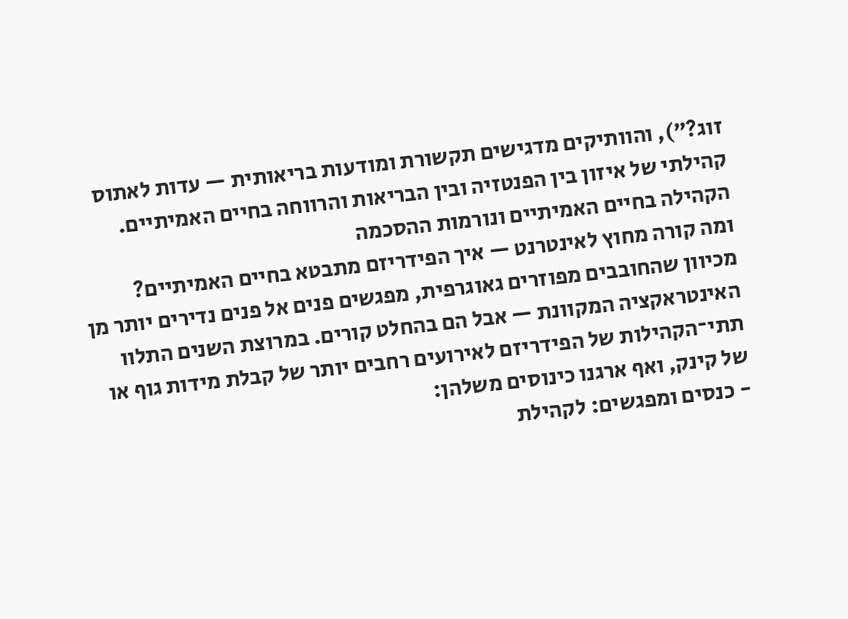זוג?״), והוותיקים מדגישים תקשורת ומודעות בריאותית — עדות לאתוס קהילתי של איזון בין הפנטזיה ובין הבריאות והרווחה בחיים האמיתיים.
הקהילה בחיים האמיתיים ונורמות ההסכמה
ומה קורה מחוץ לאינטרנט — איך הפידריזם מתבטא בחיים האמיתיים? מכיוון שהחובבים מפוזרים גאוגרפית, מפגשים פנים אל פנים נדירים יותר מן האינטראקציה המקוונת — אבל הם בהחלט קורים. במרוצת השנים התלוו תתי־הקהילות של הפידריזם לאירועים רחבים יותר של קבלת מידות גוף או של קינק, ואף ארגנו כינוסים משלהן:
- כנסים ומפגשים: לקהילת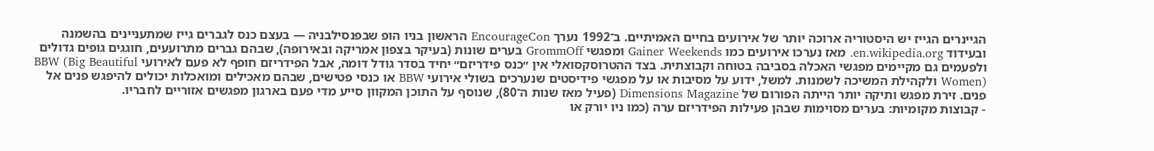הגיינרים הגייז יש היסטוריה ארוכה יותר של אירועים בחיים האמיתיים. ב־1992 נערך EncourageCon הראשון בניו הופ שבפנסילבניה — בעצם כנס לגברים גייז שמתעניינים בהשמנה ובעידוד en.wikipedia.org. מאז נערכו אירועים כמו Gainer Weekends ומפגשי GrommOff בערים שונות (בעיקר בצפון אמריקה ובאירופה), שבהם גברים מתרועעים, חוגגים גופים גדולים ולפעמים גם מקיימים מפגשי האכלה בסביבה בטוחה וקבוצתית. בצד ההטרוסקסואלי אין ״כנס פידריזם״ יחיד בסדר גודל דומה, אבל הפידריזם חופף לא פעם לאירועי BBW (Big Beautiful Women) ולקהילת המשיכה לשמנות. למשל, ידוע על מסיבות או על מפגשי פידיסטים שנערכים בשולי אירועי BBW או כנסי פטישים, שבהם מאכילים ומואכלות יכולים להיפגש פנים אל פנים. זירת מפגש ותיקה יותר הייתה הפורום של Dimensions Magazine (פעיל מאז שנות ה־80), שנוסף על התוכן המקוון סייע מדי פעם בארגון מפגשים אזוריים לחבריו.
- קבוצות מקומיות: בערים מסוימות שבהן פעילות הפידריזם ערה (כמו ניו יורק או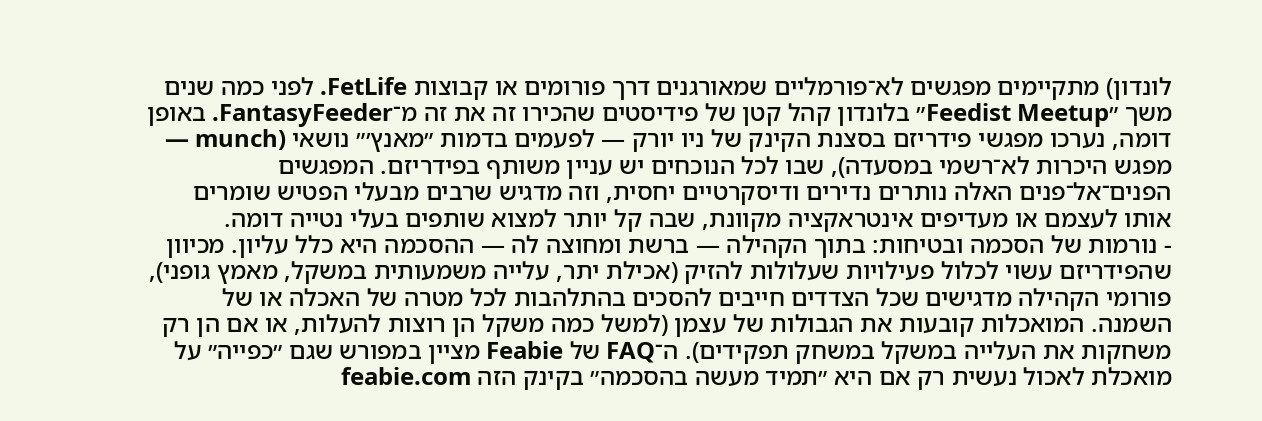לונדון) מתקיימים מפגשים לא־פורמליים שמאורגנים דרך פורומים או קבוצות FetLife. לפני כמה שנים משך ״Feedist Meetup״ בלונדון קהל קטן של פידיסטים שהכירו זה את זה מ־FantasyFeeder. באופן דומה, נערכו מפגשי פידריזם בסצנת הקינק של ניו יורק — לפעמים בדמות ״מאנץ׳״ נושאי (munch — מפגש היכרות לא־רשמי במסעדה), שבו לכל הנוכחים יש עניין משותף בפידריזם. המפגשים הפנים־אל־פנים האלה נותרים נדירים ודיסקרטיים יחסית, וזה מדגיש שרבים מבעלי הפטיש שומרים אותו לעצמם או מעדיפים אינטראקציה מקוונת, שבה קל יותר למצוא שותפים בעלי נטייה דומה.
- נורמות של הסכמה ובטיחות: בתוך הקהילה — ברשת ומחוצה לה — ההסכמה היא כלל עליון. מכיוון שהפידריזם עשוי לכלול פעילויות שעלולות להזיק (אכילת יתר, עלייה משמעותית במשקל, מאמץ גופני), פורומי הקהילה מדגישים שכל הצדדים חייבים להסכים בהתלהבות לכל מטרה של האכלה או של השמנה. המואכלות קובעות את הגבולות של עצמן (למשל כמה משקל הן רוצות להעלות, או אם הן רק משחקות את העלייה במשקל במשחק תפקידים). ה־FAQ של Feabie מציין במפורש שגם ״כפייה״ על מואכלת לאכול נעשית רק אם היא ״תמיד מעשה בהסכמה״ בקינק הזה feabie.com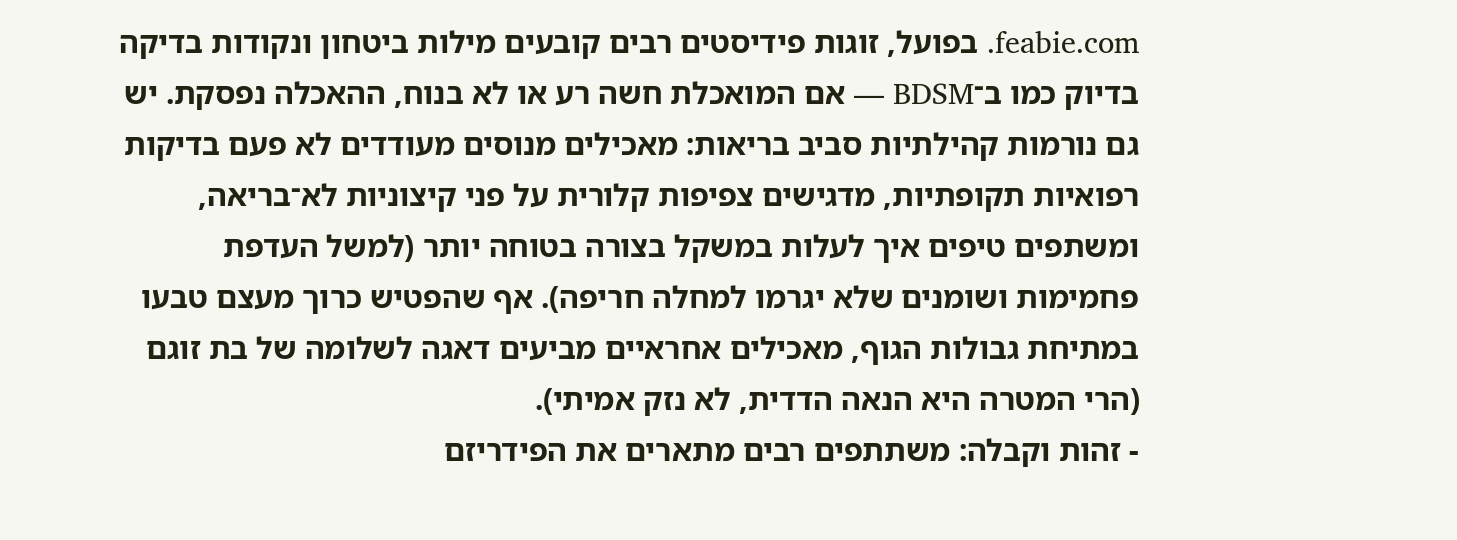feabie.com. בפועל, זוגות פידיסטים רבים קובעים מילות ביטחון ונקודות בדיקה בדיוק כמו ב־BDSM — אם המואכלת חשה רע או לא בנוח, ההאכלה נפסקת. יש גם נורמות קהילתיות סביב בריאות: מאכילים מנוסים מעודדים לא פעם בדיקות רפואיות תקופתיות, מדגישים צפיפות קלורית על פני קיצוניות לא־בריאה, ומשתפים טיפים איך לעלות במשקל בצורה בטוחה יותר (למשל העדפת פחמימות ושומנים שלא יגרמו למחלה חריפה). אף שהפטיש כרוך מעצם טבעו במתיחת גבולות הגוף, מאכילים אחראיים מביעים דאגה לשלומה של בת זוגם (הרי המטרה היא הנאה הדדית, לא נזק אמיתי).
- זהות וקבלה: משתתפים רבים מתארים את הפידריזם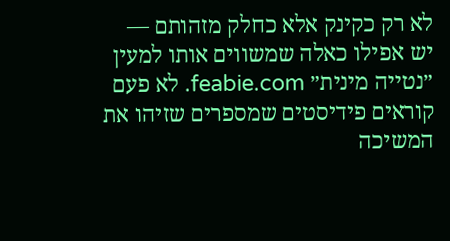לא רק כקינק אלא כחלק מזהותם — יש אפילו כאלה שמשווים אותו למעין ״נטייה מינית״ feabie.com. לא פעם קוראים פידיסטים שמספרים שזיהו את המשיכה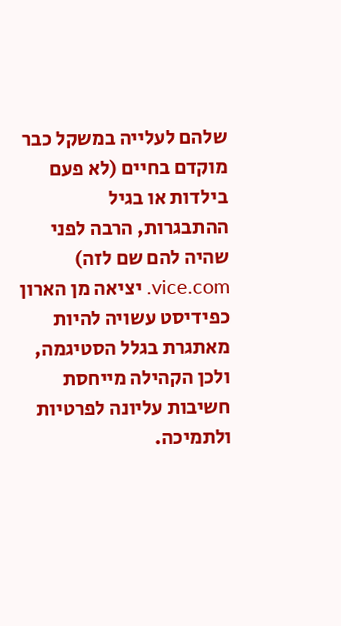שלהם לעלייה במשקל כבר מוקדם בחיים (לא פעם בילדות או בגיל ההתבגרות, הרבה לפני שהיה להם שם לזה) vice.com. יציאה מן הארון כפידיסט עשויה להיות מאתגרת בגלל הסטיגמה, ולכן הקהילה מייחסת חשיבות עליונה לפרטיות ולתמיכה.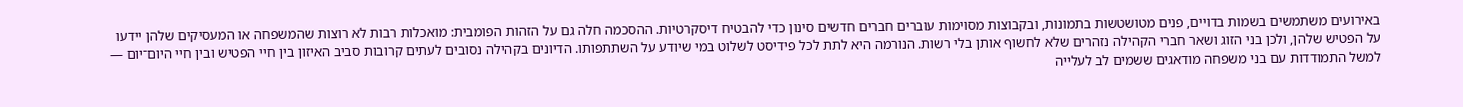באירועים משתמשים בשמות בדויים, פנים מטושטשות בתמונות, ובקבוצות מסוימות עוברים חברים חדשים סינון כדי להבטיח דיסקרטיות. ההסכמה חלה גם על הזהות הפומבית: מואכלות רבות לא רוצות שהמשפחה או המעסיקים שלהן יידעו על הפטיש שלהן, ולכן בני הזוג ושאר חברי הקהילה נזהרים שלא לחשוף אותן בלי רשות. הנורמה היא לתת לכל פידיסט לשלוט במי שיודע על השתתפותו. הדיונים בקהילה נסובים לעתים קרובות סביב האיזון בין חיי הפטיש ובין חיי היום־יום — למשל התמודדות עם בני משפחה מודאגים ששמים לב לעלייה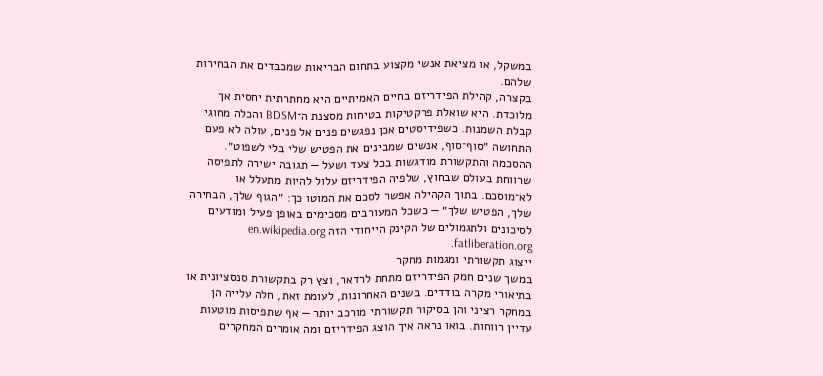במשקל, או מציאת אנשי מקצוע בתחום הבריאות שמכבדים את הבחירות שלהם.
בקצרה, קהילת הפידריזם בחיים האמיתיים היא מחתרתית יחסית אך מלוכדת. היא שואלת פרקטיקות בטיחות מסצנת ה־BDSM והכלה מחוגי קבלת השמנות. כשפידיסטים אכן נפגשים פנים אל פנים, עולה לא פעם התחושה ״סוף־סוף, אנשים שמבינים את הפטיש שלי בלי לשפוט״. ההסכמה והתקשורת מודגשות בכל צעד ושעל — תגובה ישירה לתפיסה שרווחת בעולם שבחוץ, שלפיה הפידריזם עלול להיות מתעלל או לא־מוסכם. בתוך הקהילה אפשר לסכם את המוטו כך: ״הגוף שלך, הבחירה שלך, הפטיש שלך״ — כשכל המעורבים מסכימים באופן פעיל ומודעים לסיכונים ולתגמולים של הקינק הייחודי הזה en.wikipedia.org fatliberation.org.
ייצוג תקשורתי ומגמות מחקר
במשך שנים חמק הפידריזם מתחת לרדאר, וצץ רק בתקשורת סנסציונית או בתיאורי מקרה בודדים. בשנים האחרונות, לעומת זאת, חלה עלייה הן במחקר רציני והן בסיקור תקשורתי מורכב יותר — אף שתפיסות מוטעות עדיין רווחות. בואו נראה איך הוצג הפידריזם ומה אומרים המחקרים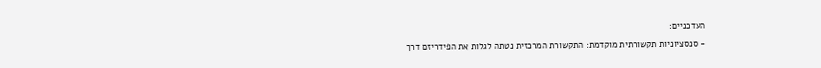העדכניים:
- סנסציוניות תקשורתית מוקדמת: התקשורת המרכזית נטתה לגלות את הפידריזם דרך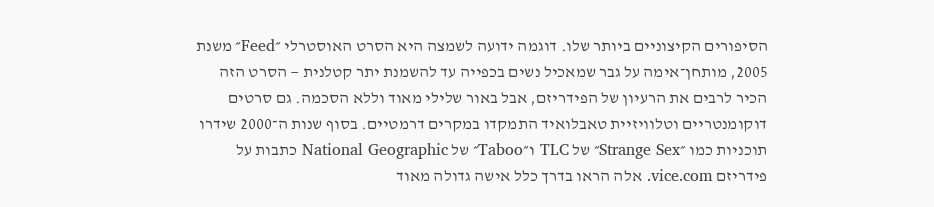הסיפורים הקיצוניים ביותר שלו. דוגמה ידועה לשמצה היא הסרט האוסטרלי ״Feed״ משנת 2005, מותחן־אימה על גבר שמאכיל נשים בכפייה עד להשמנת יתר קטלנית — הסרט הזה הכיר לרבים את הרעיון של הפידריזם, אבל באור שלילי מאוד וללא הסכמה. גם סרטים דוקומנטריים וטלוויזיית טאבלואיד התמקדו במקרים דרמטיים. בסוף שנות ה־2000 שידרו תוכניות כמו ״Strange Sex״ של TLC ו״Taboo״ של National Geographic כתבות על פידריזם vice.com. אלה הראו בדרך כלל אישה גדולה מאוד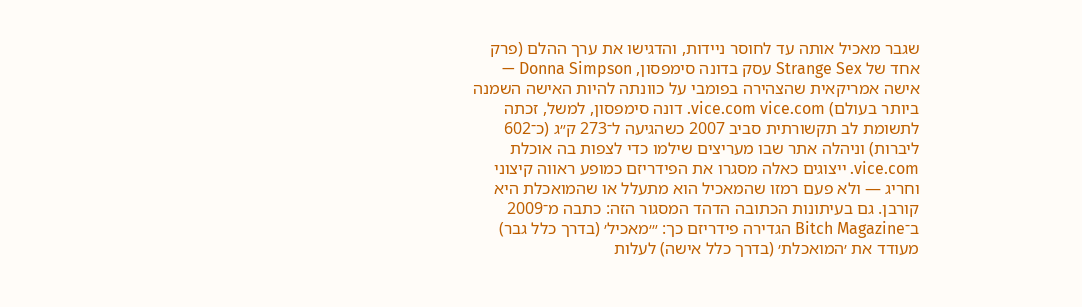שגבר מאכיל אותה עד לחוסר ניידות, והדגישו את ערך ההלם (פרק אחד של Strange Sex עסק בדונה סימפסון, Donna Simpson — אישה אמריקאית שהצהירה בפומבי על כוונתה להיות האישה השמנה ביותר בעולם) vice.com vice.com. דונה סימפסון, למשל, זכתה לתשומת לב תקשורתית סביב 2007 כשהגיעה ל־273 ק״ג (כ־602 ליברות) וניהלה אתר שבו מעריצים שילמו כדי לצפות בה אוכלת vice.com. ייצוגים כאלה מסגרו את הפידריזם כמופע ראווה קיצוני וחריג — ולא פעם רמזו שהמאכיל הוא מתעלל או שהמואכלת היא קורבן. גם בעיתונות הכתובה הדהד המסגור הזה: כתבה מ־2009 ב־Bitch Magazine הגדירה פידריזם כך: ״׳מאכיל׳ (בדרך כלל גבר) מעודד את ׳המואכלת׳ (בדרך כלל אישה) לעלות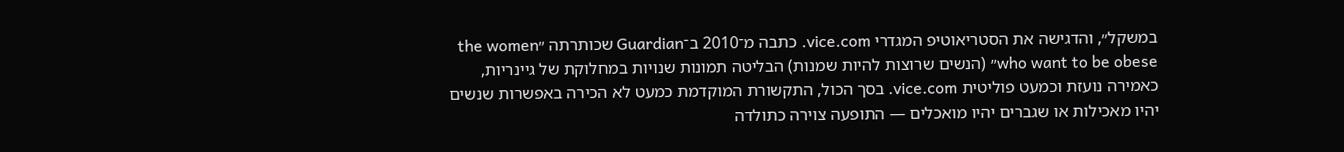במשקל״, והדגישה את הסטריאוטיפ המגדרי vice.com. כתבה מ־2010 ב־Guardian שכותרתה ״the women who want to be obese״ (הנשים שרוצות להיות שמנות) הבליטה תמונות שנויות במחלוקת של גיינריות, כאמירה נועזת וכמעט פוליטית vice.com. בסך הכול, התקשורת המוקדמת כמעט לא הכירה באפשרות שנשים יהיו מאכילות או שגברים יהיו מואכלים — התופעה צוירה כתולדה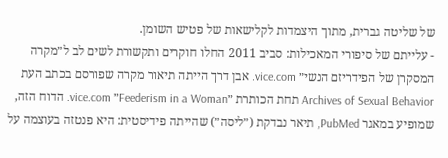של שליטה גברית, מתוך היצמדות לקלישאות של פטיש השומן.
- עלייתם של סיפורי המאכילות: סביב 2011 החלו חוקרים ותקשורת לשים לב ל״מקרה המסקרן של הפידריזם הנשי״ vice.com. אבן דרך הייתה תיאור מקרה שפורסם בכתב העת Archives of Sexual Behavior תחת הכותרת ״Feederism in a Woman״ vice.com. הדוח הזה, שמופיע במאגר PubMed, תיאר נבדקת (״ליסה״) שהייתה פידיסטית: היא פנטזה בעוצמה על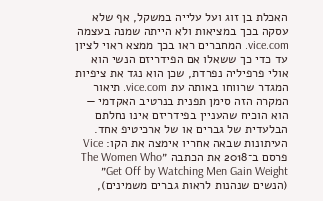האכלת בן זוג ועל עלייה במשקל, אף שלא עסקה בכך במציאות ולא הייתה שמנה בעצמה vice.com. המחברים ראו בכך ממצא ראוי לציון עד כדי כך ששאלו אם הפידריזם הנשי הוא אולי פרפיליה נפרדת, שכן הוא נגד את ציפיות המגדר שרווחו באותה עת vice.com. תיאור המקרה הזה סימן תפנית בנרטיב האקדמי — הוא הוכיח שהעניין בפידריזם אינו נחלתם הבלעדית של גברים או של ארכיטיפ אחד. העיתונות שבאה אחריו אימצה את הקו: Vice פרסם ב־2018 את הכתבה ״The Women Who Get Off by Watching Men Gain Weight״ (הנשים שנהנות לראות גברים משמינים),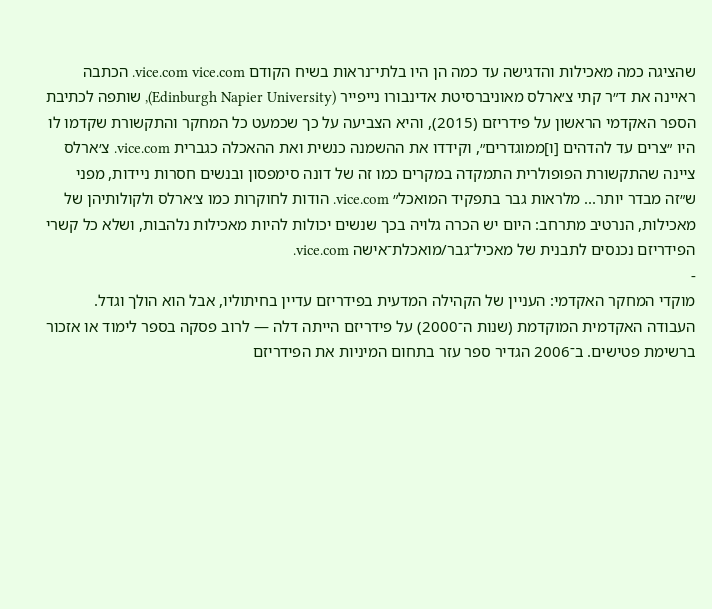שהציגה כמה מאכילות והדגישה עד כמה הן היו בלתי־נראות בשיח הקודם vice.com vice.com. הכתבה ראיינה את ד״ר קתי צ׳ארלס מאוניברסיטת אדינבורו נייפייר (Edinburgh Napier University), שותפה לכתיבת הספר האקדמי הראשון על פידריזם (2015), והיא הצביעה על כך שכמעט כל המחקר והתקשורת שקדמו לו היו ״צרים עד להדהים [ו]ממוגדרים״, וקידדו את ההשמנה כנשית ואת ההאכלה כגברית vice.com. צ׳ארלס ציינה שהתקשורת הפופולרית התמקדה במקרים כמו זה של דונה סימפסון ובנשים חסרות ניידות, מפני ש״זה מבדר יותר... מלראות גבר בתפקיד המואכל״ vice.com. הודות לחוקרות כמו צ׳ארלס ולקולותיהן של מאכילות, הנרטיב מתרחב: היום יש הכרה גלויה בכך שנשים יכולות להיות מאכילות נלהבות, ושלא כל קשרי הפידריזם נכנסים לתבנית של מאכיל־גבר/מואכלת־אישה vice.com.
-
מוקדי המחקר האקדמי: העניין של הקהילה המדעית בפידריזם עדיין בחיתוליו, אבל הוא הולך וגדל. העבודה האקדמית המוקדמת (שנות ה־2000) על פידריזם הייתה דלה — לרוב פסקה בספר לימוד או אזכור ברשימת פטישים. ב־2006 הגדיר ספר עזר בתחום המיניות את הפידריזם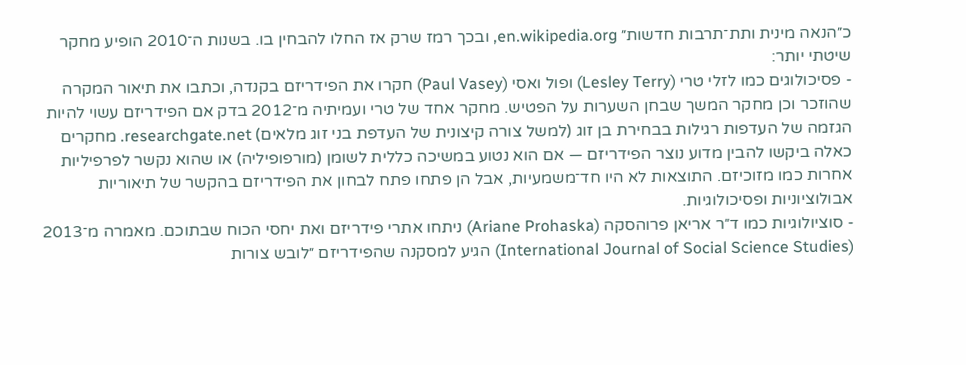כ״הנאה מינית ותת־תרבות חדשות״ en.wikipedia.org, ובכך רמז שרק אז החלו להבחין בו. בשנות ה־2010 הופיע מחקר שיטתי יותר:
- פסיכולוגים כמו לזלי טרי (Lesley Terry) ופול ואסי (Paul Vasey) חקרו את הפידריזם בקנדה, וכתבו את תיאור המקרה שהוזכר וכן מחקר המשך שבחן השערות על הפטיש. מחקר אחד של טרי ועמיתיה מ־2012 בדק אם הפידריזם עשוי להיות הגזמה של העדפות רגילות בבחירת בן זוג (למשל צורה קיצונית של העדפת בני זוג מלאים) researchgate.net. מחקרים כאלה ביקשו להבין מדוע נוצר הפידריזם — אם הוא נטוע במשיכה כללית לשומן (מורפופיליה) או שהוא נקשר לפרפיליות אחרות כמו מזוכיזם. התוצאות לא היו חד־משמעיות, אבל הן פתחו פתח לבחון את הפידריזם בהקשר של תיאוריות אבולוציוניות ופסיכולוגיות.
- סוציולוגיות כמו ד״ר אריאן פרוהסקה (Ariane Prohaska) ניתחו אתרי פידריזם ואת יחסי הכוח שבתוכם. מאמרה מ־2013 (International Journal of Social Science Studies) הגיע למסקנה שהפידריזם ״לובש צורות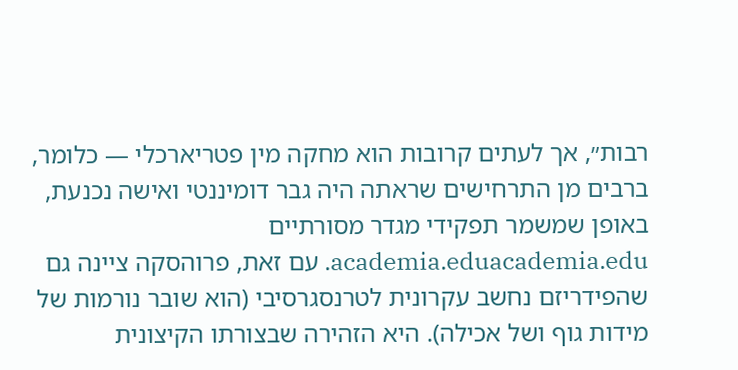רבות״, אך לעתים קרובות הוא מחקה מין פטריארכלי — כלומר, ברבים מן התרחישים שראתה היה גבר דומיננטי ואישה נכנעת, באופן שמשמר תפקידי מגדר מסורתיים academia.eduacademia.edu. עם זאת, פרוהסקה ציינה גם שהפידריזם נחשב עקרונית לטרנסגרסיבי (הוא שובר נורמות של מידות גוף ושל אכילה). היא הזהירה שבצורתו הקיצונית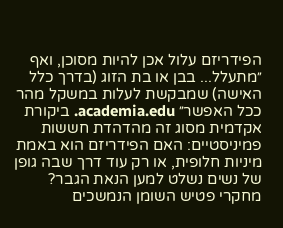הפידריזם עלול אכן להיות מסוכן, ואף ״מתעלל... בבן או בת הזוג (בדרך כלל האישה) שמבקשת לעלות במשקל מהר ככל האפשר״ academia.edu. ביקורת אקדמית מסוג זה מהדהדת חששות פמיניסטיים: האם הפידריזם הוא באמת מיניות חלופית, או רק עוד דרך שבה גופן של נשים נשלט למען הנאת הגבר? מחקרי פטיש השומן הנמשכים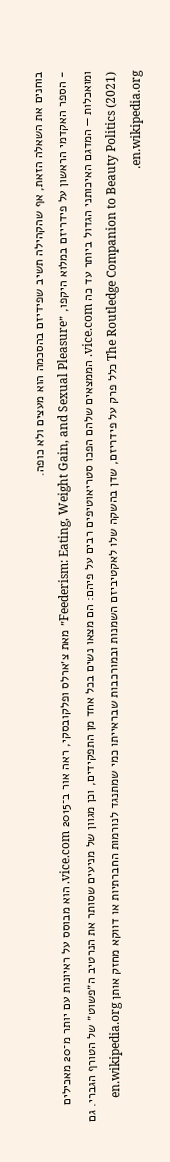בוחנים את השאלה הזאת, אף שהקהילה תשיב שפידיזם בהסכמה הוא מעצים ולא כופה.
- הספר האקדמי הראשון על פידריזם במלוא היקפו, ״Feederism: Eating, Weight Gain, and Sexual Pleasure״ מאת צ׳ארלס ופלקובסקי, ראה אור ב־2015 vice.com. הוא מבוסס על ראיונות עם יותר מ־20 מאכילים ומואכלות — המדגם האיכותני הגדול ביותר עד כה vice.com. הממצאים שלהם הפכו סטריאוטיפים רבים על פיהם: הם מצאו נשים בכל אחד מן התפקידים, וכן מגוון של מניעים שסותר את הנרטיב ה״פשוט״ של הטורף הגברי. גם The Routledge Companion to Beauty Politics (2021) כלל פרק על פידריזם, שדן בהשקה שלו לאקטיביזם השמנות ובמורכבות שבראייתו כמי שמתנגד לנורמות החברתיות או דווקא מחזק אותן en.wikipedia.org en.wikipedia.org.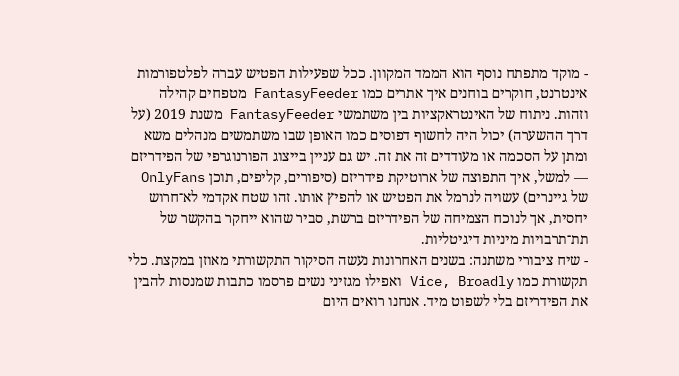- מוקד מתפתח נוסף הוא הממד המקוון. ככל שפעילות הפטיש עברה לפלטפורמות אינטרנט, חוקרים בוחנים איך אתרים כמו FantasyFeeder מטפחים קהילה וזהות. ניתוח של האינטראקציות בין משתמשי FantasyFeeder משנת 2019 (על דרך ההשערה) יכול היה לחשוף דפוסים כמו האופן שבו משתמשים מנהלים משא ומתן על הסכמה או מעודדים זה את זה. יש גם עניין בייצוג הפורנוגרפי של הפידריזם — למשל, איך התפוצה של ארוטיקת פידריזם (סיפורים, קליפים, תוכן OnlyFans של גיינרים) עשויה לנרמל את הפטיש או להפיץ אותו. זהו שטח אקדמי לא־חרוש יחסית, אך לנוכח הצמיחה של הפידריזם ברשת, סביר שהוא ייחקר בהקשר של תת־תרבויות מיניות דיגיטליות.
- שיח ציבורי משתנה: בשנים האחרונות נעשה הסיקור התקשורתי מאוזן במקצת. כלי תקשורת כמו Vice, Broadly ואפילו מגזיני נשים פרסמו כתבות שמנסות להבין את הפידריזם בלי לשפוט מיד. אנחנו רואים היום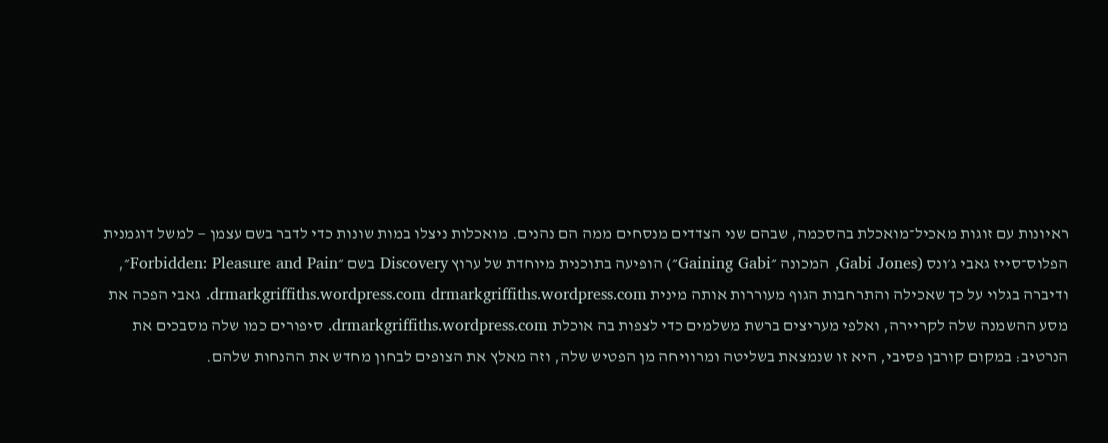ראיונות עם זוגות מאכיל־מואכלת בהסכמה, שבהם שני הצדדים מנסחים ממה הם נהנים. מואכלות ניצלו במות שונות כדי לדבר בשם עצמן — למשל דוגמנית הפלוס־סייז גאבי ג׳ונס (Gabi Jones, המכונה ״Gaining Gabi״) הופיעה בתוכנית מיוחדת של ערוץ Discovery בשם ״Forbidden: Pleasure and Pain״, ודיברה בגלוי על כך שאכילה והתרחבות הגוף מעוררות אותה מינית drmarkgriffiths.wordpress.com drmarkgriffiths.wordpress.com. גאבי הפכה את מסע ההשמנה שלה לקריירה, ואלפי מעריצים ברשת משלמים כדי לצפות בה אוכלת drmarkgriffiths.wordpress.com. סיפורים כמו שלה מסבכים את הנרטיב: במקום קורבן פסיבי, היא זו שנמצאת בשליטה ומרוויחה מן הפטיש שלה, וזה מאלץ את הצופים לבחון מחדש את ההנחות שלהם.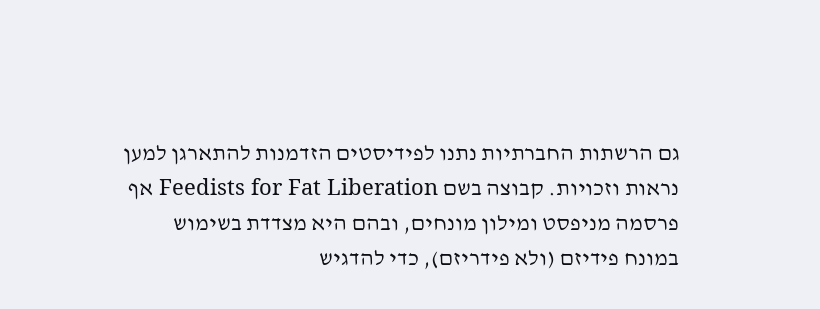גם הרשתות החברתיות נתנו לפידיסטים הזדמנות להתארגן למען נראות וזכויות. קבוצה בשם Feedists for Fat Liberation אף פרסמה מניפסט ומילון מונחים, ובהם היא מצדדת בשימוש במונח פידיזם (ולא פידריזם), כדי להדגיש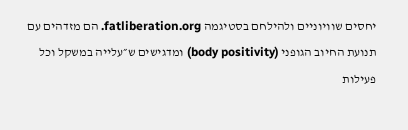יחסים שוויוניים ולהילחם בסטיגמה fatliberation.org. הם מזדהים עם תנועת החיוב הגופני (body positivity) ומדגישים ש״עלייה במשקל וכל פעילות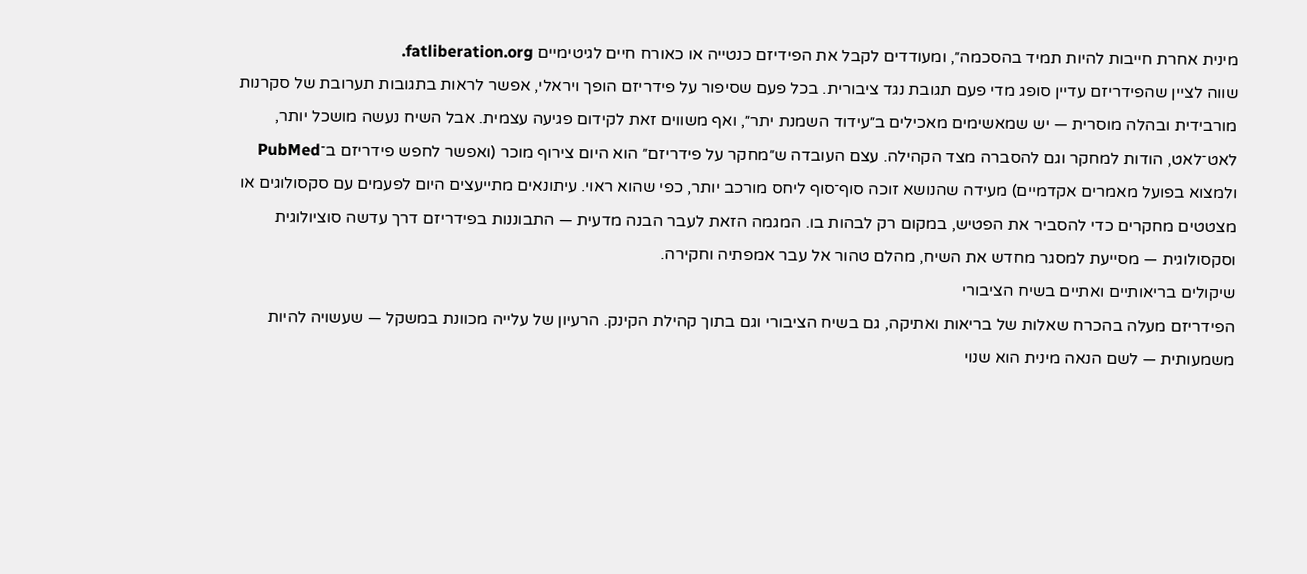מינית אחרת חייבות להיות תמיד בהסכמה״, ומעודדים לקבל את הפידיזם כנטייה או כאורח חיים לגיטימיים fatliberation.org.
שווה לציין שהפידריזם עדיין סופג מדי פעם תגובת נגד ציבורית. בכל פעם שסיפור על פידריזם הופך ויראלי, אפשר לראות בתגובות תערובת של סקרנות מורבידית ובהלה מוסרית — יש שמאשימים מאכילים ב״עידוד השמנת יתר״, ואף משווים זאת לקידום פגיעה עצמית. אבל השיח נעשה מושכל יותר, לאט־לאט, הודות למחקר וגם להסברה מצד הקהילה. עצם העובדה ש״מחקר על פידריזם״ הוא היום צירוף מוכר (ואפשר לחפש פידריזם ב־PubMed ולמצוא בפועל מאמרים אקדמיים) מעידה שהנושא זוכה סוף־סוף ליחס מורכב יותר, כפי שהוא ראוי. עיתונאים מתייעצים היום לפעמים עם סקסולוגים או מצטטים מחקרים כדי להסביר את הפטיש, במקום רק לבהות בו. המגמה הזאת לעבר הבנה מדעית — התבוננות בפידריזם דרך עדשה סוציולוגית וסקסולוגית — מסייעת למסגר מחדש את השיח, מהלם טהור אל עבר אמפתיה וחקירה.
שיקולים בריאותיים ואתיים בשיח הציבורי
הפידריזם מעלה בהכרח שאלות של בריאות ואתיקה, גם בשיח הציבורי וגם בתוך קהילת הקינק. הרעיון של עלייה מכוונת במשקל — שעשויה להיות משמעותית — לשם הנאה מינית הוא שנוי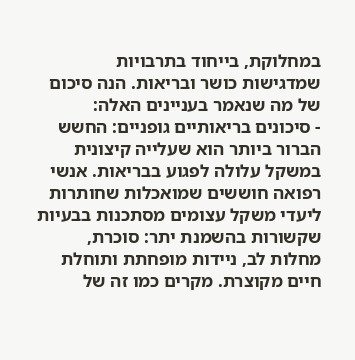במחלוקת, בייחוד בתרבויות שמדגישות כושר ובריאות. הנה סיכום של מה שנאמר בעניינים האלה:
- סיכונים בריאותיים גופניים: החשש הברור ביותר הוא שעלייה קיצונית במשקל עלולה לפגוע בבריאות. אנשי רפואה חוששים שמואכלות שחותרות ליעדי משקל עצומים מסתכנות בבעיות שקשורות בהשמנת יתר: סוכרת, מחלות לב, ניידות מופחתת ותוחלת חיים מקוצרת. מקרים כמו זה של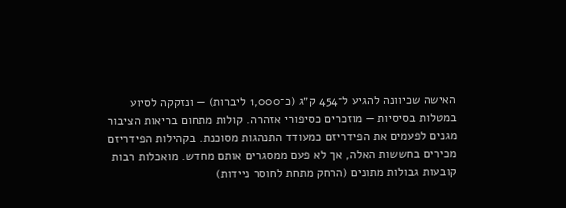האישה שכיוונה להגיע ל־454 ק״ג (כ־1,000 ליברות) — ונזקקה לסיוע במטלות בסיסיות — מוזכרים כסיפורי אזהרה. קולות מתחום בריאות הציבור מגנים לפעמים את הפידריזם כמעודד התנהגות מסוכנת. בקהילות הפידריזם מכירים בחששות האלה, אך לא פעם ממסגרים אותם מחדש. מואכלות רבות קובעות גבולות מתונים (הרחק מתחת לחוסר ניידות)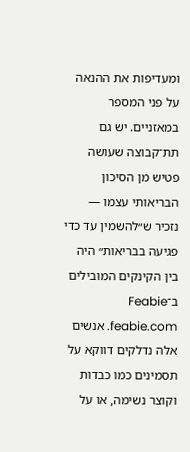ומעדיפות את ההנאה על פני המספר במאזניים. יש גם תת־קבוצה שעושה פטיש מן הסיכון הבריאותי עצמו — נזכיר ש״להשמין עד כדי פגיעה בבריאות״ היה בין הקינקים המובילים ב־Feabie feabie.com. אנשים אלה נדלקים דווקא על תסמינים כמו כבדות וקוצר נשימה, או על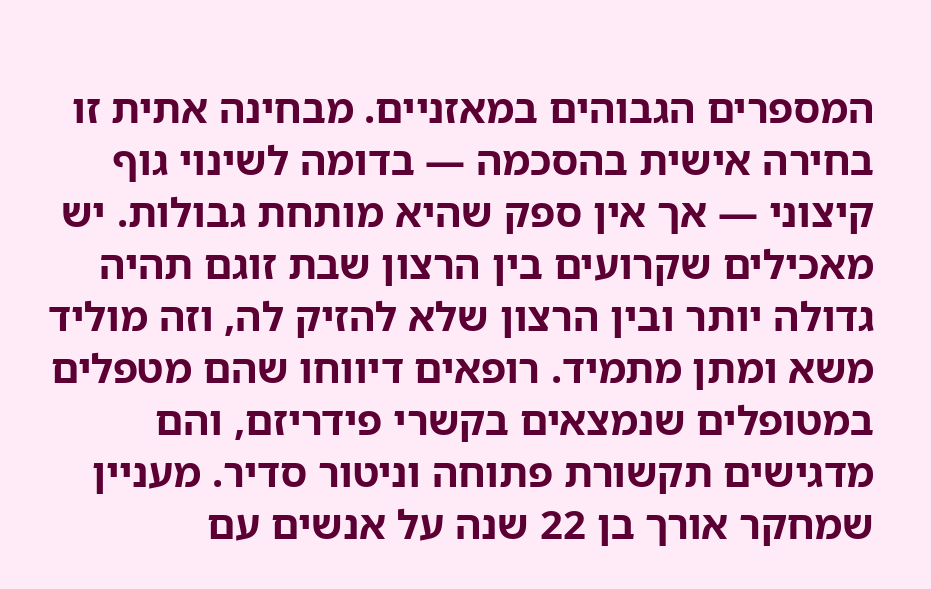המספרים הגבוהים במאזניים. מבחינה אתית זו בחירה אישית בהסכמה — בדומה לשינוי גוף קיצוני — אך אין ספק שהיא מותחת גבולות. יש מאכילים שקרועים בין הרצון שבת זוגם תהיה גדולה יותר ובין הרצון שלא להזיק לה, וזה מוליד משא ומתן מתמיד. רופאים דיווחו שהם מטפלים במטופלים שנמצאים בקשרי פידריזם, והם מדגישים תקשורת פתוחה וניטור סדיר. מעניין שמחקר אורך בן 22 שנה על אנשים עם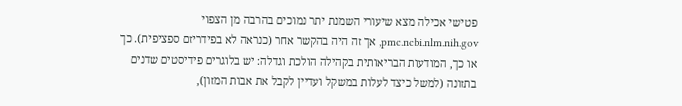פטישי אכילה מצא שיעורי השמנת יתר נמוכים בהרבה מן הצפוי pmc.ncbi.nlm.nih.gov, אך זה היה בהקשר אחר (כנראה לא בפידריזם ספציפית). כך או כך, המודעות הבריאותית בקהילה הולכת וגדלה: יש בלוגרים פידיסטים שדנים בתזונה (למשל כיצד לעלות במשקל ועדיין לקבל את אבות המזון),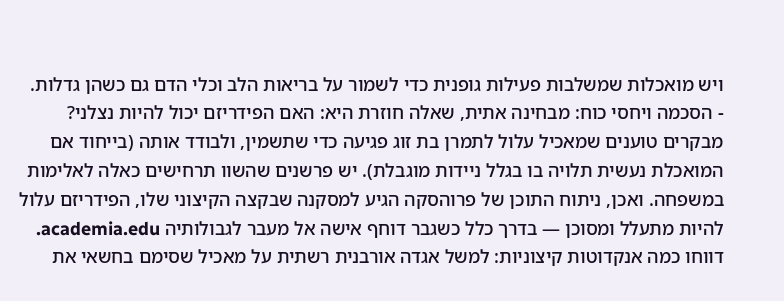ויש מואכלות שמשלבות פעילות גופנית כדי לשמור על בריאות הלב וכלי הדם גם כשהן גדלות.
- הסכמה ויחסי כוח: מבחינה אתית, שאלה חוזרת היא: האם הפידריזם יכול להיות נצלני? מבקרים טוענים שמאכיל עלול לתמרן בת זוג פגיעה כדי שתשמין, ולבודד אותה (בייחוד אם המואכלת נעשית תלויה בו בגלל ניידות מוגבלת). יש פרשנים שהשוו תרחישים כאלה לאלימות במשפחה. ואכן, ניתוח התוכן של פרוהסקה הגיע למסקנה שבקצה הקיצוני שלו, הפידריזם עלול להיות מתעלל ומסוכן — בדרך כלל כשגבר דוחף אישה אל מעבר לגבולותיה academia.edu. דווחו כמה אנקדוטות קיצוניות: למשל אגדה אורבנית רשתית על מאכיל שסימם בחשאי את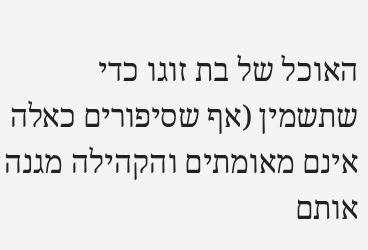האוכל של בת זוגו כדי שתשמין (אף שסיפורים כאלה אינם מאומתים והקהילה מגנה אותם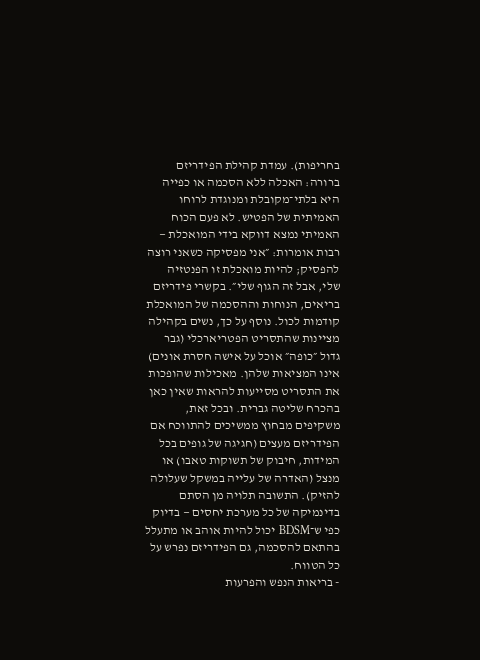בחריפות). עמדת קהילת הפידריזם ברורה: האכלה ללא הסכמה או כפייה היא בלתי־מקובלת ומנוגדת לרוחו האמיתית של הפטיש. לא פעם הכוח האמיתי נמצא דווקא בידי המואכלת — רבות אומרות: ״אני מפסיקה כשאני רוצה להפסיק; להיות מואכלת זו הפנטזיה שלי, אבל זה הגוף שלי״. בקשרי פידריזם בריאים, הנוחות וההסכמה של המואכלת קודמות לכול. נוסף על כך, נשים בקהילה מציינות שהתסריט הפטריארכלי (גבר גדול ״כופה״ אוכל על אישה חסרת אונים) אינו המציאות שלהן. מאכילות שהופכות את התסריט מסייעות להראות שאין כאן בהכרח שליטה גברית. ובכל זאת, משקיפים מבחוץ ממשיכים להתווכח אם הפידריזם מעצים (חגיגה של גופים בכל המידות, חיבוק של תשוקות טאבו) או מנצל (האדרה של עלייה במשקל שעלולה להזיק). התשובה תלויה מן הסתם בדינמיקה של כל מערכת יחסים — בדיוק כפי ש־BDSM יכול להיות אוהב או מתעלל בהתאם להסכמה, גם הפידריזם נפרש על כל הטווח.
- בריאות הנפש והפרעות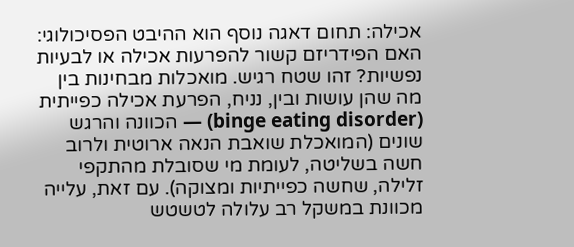אכילה: תחום דאגה נוסף הוא ההיבט הפסיכולוגי: האם הפידריזם קשור להפרעות אכילה או לבעיות נפשיות? זהו שטח רגיש. מואכלות מבחינות בין מה שהן עושות ובין, נניח, הפרעת אכילה כפייתית (binge eating disorder) — הכוונה והרגש שונים (המואכלת שואבת הנאה ארוטית ולרוב חשה בשליטה, לעומת מי שסובלת מהתקפי זלילה, שחשה כפייתיות ומצוקה). עם זאת, עלייה מכוונת במשקל רב עלולה לטשטש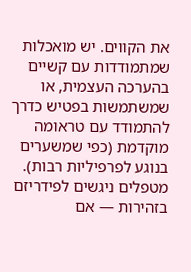את הקווים. יש מואכלות שמתמודדות עם קשיים בהערכה העצמית, או שמשתמשות בפטיש כדרך להתמודד עם טראומה מוקדמת (כפי שמשערים בנוגע לפרפיליות רבות). מטפלים ניגשים לפידריזם בזהירות — אם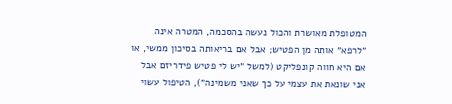המטופלת מאושרת והכול נעשה בהסכמה, המטרה אינה ״לרפא״ אותה מן הפטיש; אבל אם בריאותה בסיכון ממשי, או אם היא חווה קונפליקט (למשל ״יש לי פטיש פידריזם אבל אני שונאת את עצמי על כך שאני משמינה״), הטיפול עשוי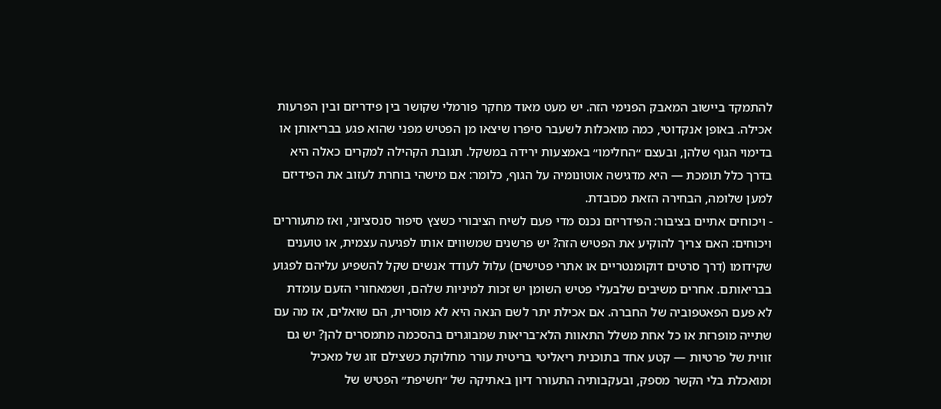להתמקד ביישוב המאבק הפנימי הזה. יש מעט מאוד מחקר פורמלי שקושר בין פידריזם ובין הפרעות אכילה. באופן אנקדוטי, כמה מואכלות לשעבר סיפרו שיצאו מן הפטיש מפני שהוא פגע בבריאותן או בדימוי הגוף שלהן, ובעצם ״החלימו״ באמצעות ירידה במשקל. תגובת הקהילה למקרים כאלה היא בדרך כלל תומכת — היא מדגישה אוטונומיה על הגוף, כלומר: אם מישהי בוחרת לעזוב את הפידיזם למען שלומה, הבחירה הזאת מכובדת.
- ויכוחים אתיים בציבור: הפידריזם נכנס מדי פעם לשיח הציבורי כשצץ סיפור סנסציוני, ואז מתעוררים ויכוחים: האם צריך להוקיע את הפטיש הזה? יש פרשנים שמשווים אותו לפגיעה עצמית, או טוענים שקידומו (דרך סרטים דוקומנטריים או אתרי פטישים) עלול לעודד אנשים שקל להשפיע עליהם לפגוע בבריאותם. אחרים משיבים שלבעלי פטיש השומן יש זכות למיניות שלהם, ושמאחורי הזעם עומדת לא פעם הפאטפוביה של החברה. אם אכילת יתר לשם הנאה היא לא מוסרית, הם שואלים, אז מה עם שתייה מופרזת או כל אחת משלל התאוות הלא־בריאות שמבוגרים בהסכמה מתמסרים להן? יש גם זווית של פרטיות — קטע אחד בתוכנית ריאליטי בריטית עורר מחלוקת כשצילם זוג של מאכיל ומואכלת בלי הקשר מספק, ובעקבותיה התעורר דיון באתיקה של ״חשיפת״ הפטיש של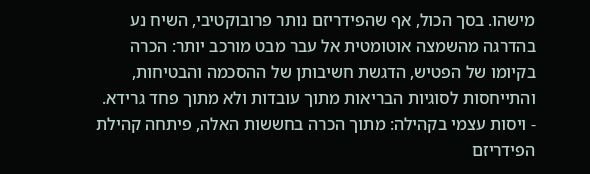מישהו. בסך הכול, אף שהפידריזם נותר פרובוקטיבי, השיח נע בהדרגה מהשמצה אוטומטית אל עבר מבט מורכב יותר: הכרה בקיומו של הפטיש, הדגשת חשיבותן של ההסכמה והבטיחות, והתייחסות לסוגיות הבריאות מתוך עובדות ולא מתוך פחד גרידא.
- ויסות עצמי בקהילה: מתוך הכרה בחששות האלה, פיתחה קהילת הפידריזם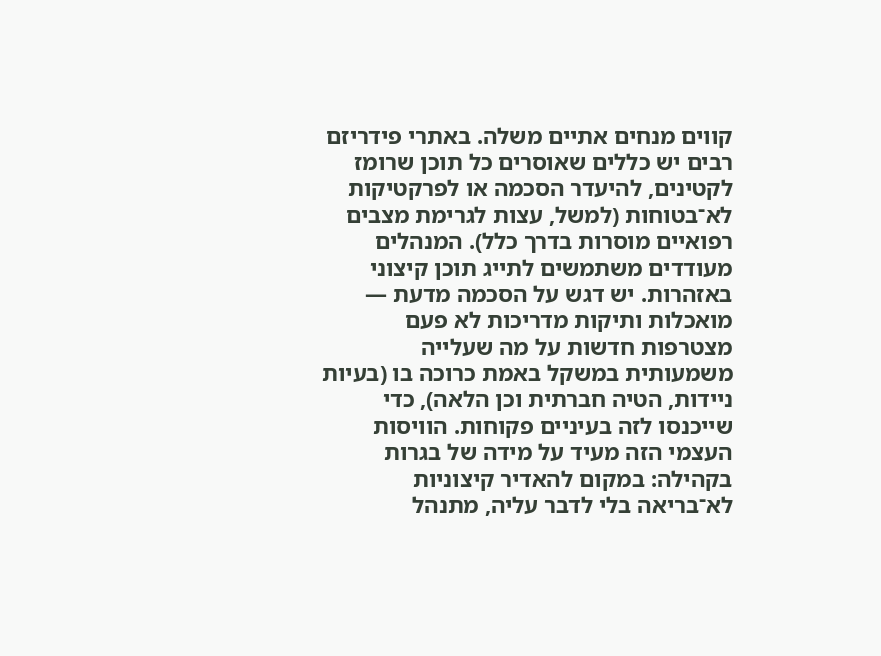קווים מנחים אתיים משלה. באתרי פידריזם רבים יש כללים שאוסרים כל תוכן שרומז לקטינים, להיעדר הסכמה או לפרקטיקות לא־בטוחות (למשל, עצות לגרימת מצבים רפואיים מוסרות בדרך כלל). המנהלים מעודדים משתמשים לתייג תוכן קיצוני באזהרות. יש דגש על הסכמה מדעת — מואכלות ותיקות מדריכות לא פעם מצטרפות חדשות על מה שעלייה משמעותית במשקל באמת כרוכה בו (בעיות ניידות, הטיה חברתית וכן הלאה), כדי שייכנסו לזה בעיניים פקוחות. הוויסות העצמי הזה מעיד על מידה של בגרות בקהילה: במקום להאדיר קיצוניות לא־בריאה בלי לדבר עליה, מתנהל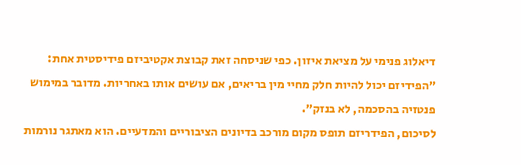דיאלוג פנימי על מציאת איזון. כפי שניסחה זאת קבוצת אקטיביזם פידיסטית אחת: ״הפידיזם יכול להיות חלק מחיי מין בריאים, אם עושים אותו באחריות. מדובר במימוש פנטזיה בהסכמה, לא בנזק״.
לסיכום, הפידריזם תופס מקום מורכב בדיונים הציבוריים והמדעיים. הוא מאתגר נורמות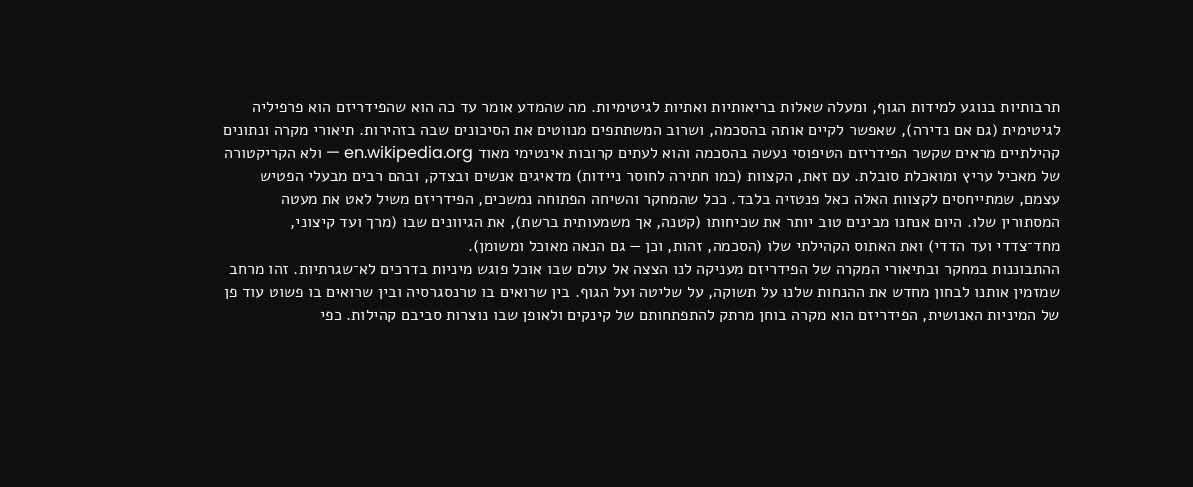תרבותיות בנוגע למידות הגוף, ומעלה שאלות בריאותיות ואתיות לגיטימיות. מה שהמדע אומר עד כה הוא שהפידריזם הוא פרפיליה לגיטימית (גם אם נדירה), שאפשר לקיים אותה בהסכמה, ושרוב המשתתפים מנווטים את הסיכונים שבה בזהירות. תיאורי מקרה ונתונים קהילתיים מראים שקשר הפידריזם הטיפוסי נעשה בהסכמה והוא לעתים קרובות אינטימי מאוד en.wikipedia.org — ולא הקריקטורה של מאכיל עריץ ומואכלת סובלת. עם זאת, הקצוות (כמו חתירה לחוסר ניידות) מדאיגים אנשים ובצדק, ובהם רבים מבעלי הפטיש עצמם, שמתייחסים לקצוות האלה כאל פנטזיה בלבד. ככל שהמחקר והשיחה הפתוחה נמשכים, הפידריזם משיל לאט את מעטה המסתורין שלו. היום אנחנו מבינים טוב יותר את שכיחותו (קטנה, אך משמעותית ברשת), את הגיוונים שבו (מרך ועד קיצוני, מחד־צדדי ועד הדדי) ואת האתוס הקהילתי שלו (הסכמה, זהות, וכן — גם הנאה מאוכל ומשומן).
ההתבוננות במחקר ובתיאורי המקרה של הפידריזם מעניקה לנו הצצה אל עולם שבו אוכל פוגש מיניות בדרכים לא־שגרתיות. זהו מרחב שמזמין אותנו לבחון מחדש את ההנחות שלנו על תשוקה, על שליטה ועל הגוף. בין שרואים בו טרנסגרסיה ובין שרואים בו פשוט עוד פן של המיניות האנושית, הפידריזם הוא מקרה בוחן מרתק להתפתחותם של קינקים ולאופן שבו נוצרות סביבם קהילות. כפי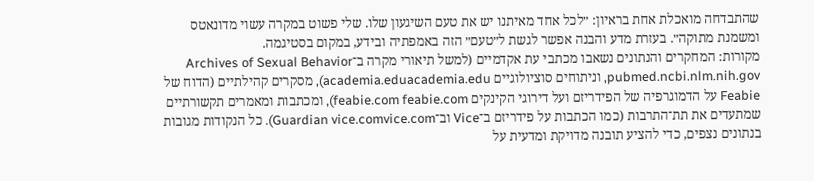שהתבדחה מואכלת אחת בראיון: ״לכל אחד מאיתנו יש את טעם השיגעון שלו. שלי פשוט במקרה עשוי מדונאטס ומשמנת מתוקה״. בעזרת מדע והבנה אפשר לגשת ל״טעם״ הזה באמפתיה ובידע, במקום בסטיגמה.
מקורות: המחקרים והנתונים נשאבו מכתבי עת אקדמיים (למשל תיאורי מקרה ב־Archives of Sexual Behavior pubmed.ncbi.nlm.nih.gov, וניתוחים סוציולוגיים academia.eduacademia.edu), מסקרים קהילתיים (הדוח של Feabie על הדמוגרפיה של הפידריזם ועל דירוגי הקינקים feabie.com feabie.com), ומכתבות ומאמרים תקשורתיים שמתעדים את תת־התרבות (כמו הכתבות על פידריזם ב־Vice וב־Guardian vice.comvice.com). כל הנקודות מגובות בנתונים נצפים, כדי להציע תובנה מדויקת ומדעית על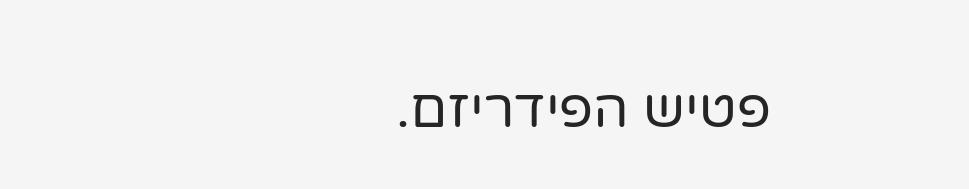פטיש הפידריזם.